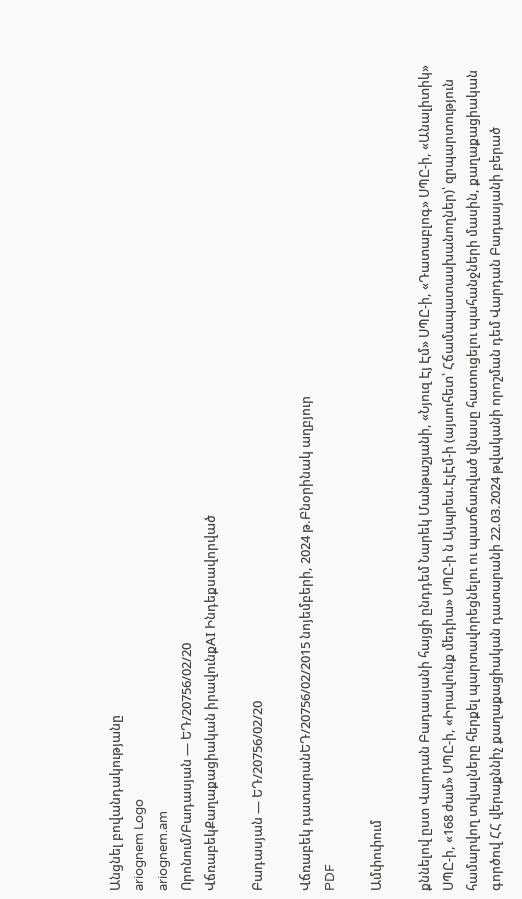Անցնել բովանդակությանը
ariognem Logo
ariognem.am
Որոնում/Բադասյան — ԵԴ/20756/02/20
ՎճռաբեկՔաղաքացիական իրավունքAI Ինդեքսավորված

Բադասյան — ԵԴ/20756/02/20

Վճռաբեկ դատարանԵԴ/20756/02/2015 նոյեմբերի, 2024 թ.Բնօրինակ աղբյուր
PDF

Ամփոփում

քննելով ըստ Վարդան Բադասյանի հայցի ընդդեմ Նարեկ Մանթաշյանի, «Նյուզ Էյ Էմ» ՍՊԸ-ի, «Դատաբլոգ» ՍՊԸ-ի, «Անալիտիկ» ՍՊԸ-ի, «168 ժամ» ՍՊԸ-ի, «Իրավունք մեդիա» ՍՊԸ-ի ն Այպրես.ԷյԷմ-ի (այսուհետ՝ Հճամապատասխանողներ)՝ զրպարտություն համարվող տվյալները հերքել պարտավորեցնելու ու պատճառված վնասը հատուցելու պահանջների մասին, քաղաքացիական գործով ՀՀ վերաքննիչ քաղաքացիական դատարանի 22.03.2024 թվականի որոշման դեմ Վարդան Բադասյանի բերած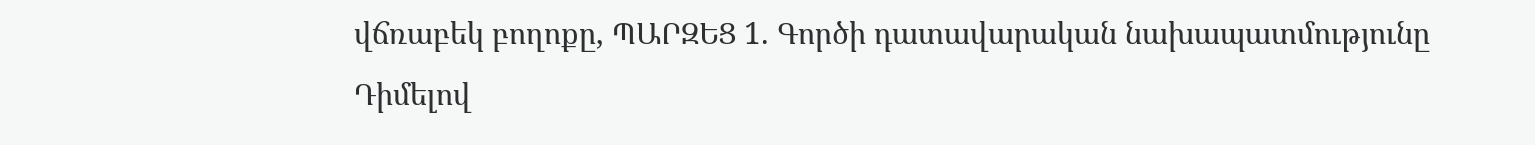վճռաբեկ բողոքը, ՊԱՐԶԵՑ 1. Գործի դատավարական նախապատմությունը Դիմելով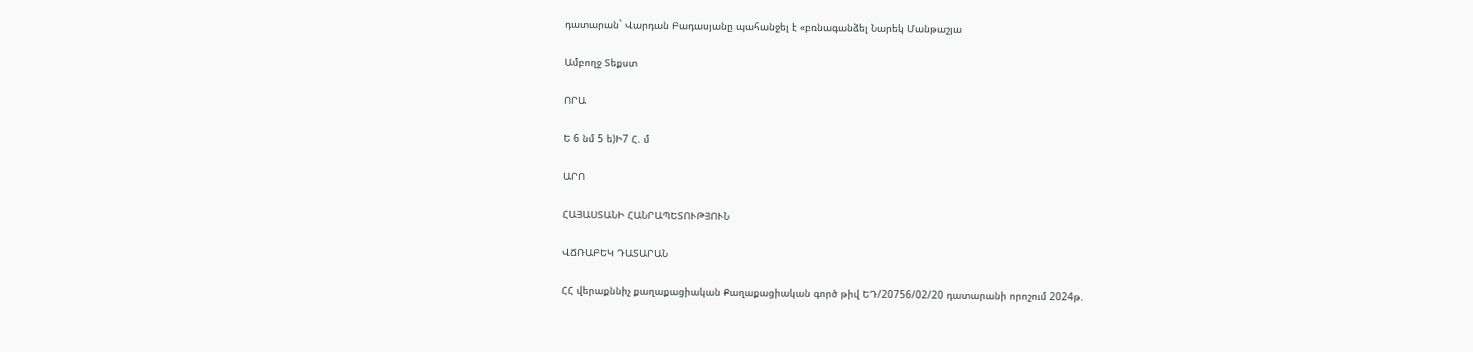դատարան` Վարդան Բադասյանը պահանջել է «բռնագանձել Նարեկ Մանթաշյա

Ամբողջ Տեքստ

ՈՐԱ

Ե 6 նմ 5 ե)Ի7 Հ. մ

ԱՐՈ

ՀԱՅԱՍՏԱՆԻ ՀԱՆՐԱՊԵՏՈՒԹՅՈՒՆ

ՎՃՌԱԲԵԿ ԴԱՏԱՐԱՆ

ՀՀ վերաքննիչ քաղաքացիական Քաղաքացիական գործ թիվ ԵԴ/20756/02/20 դատարանի որոշում 2024թ.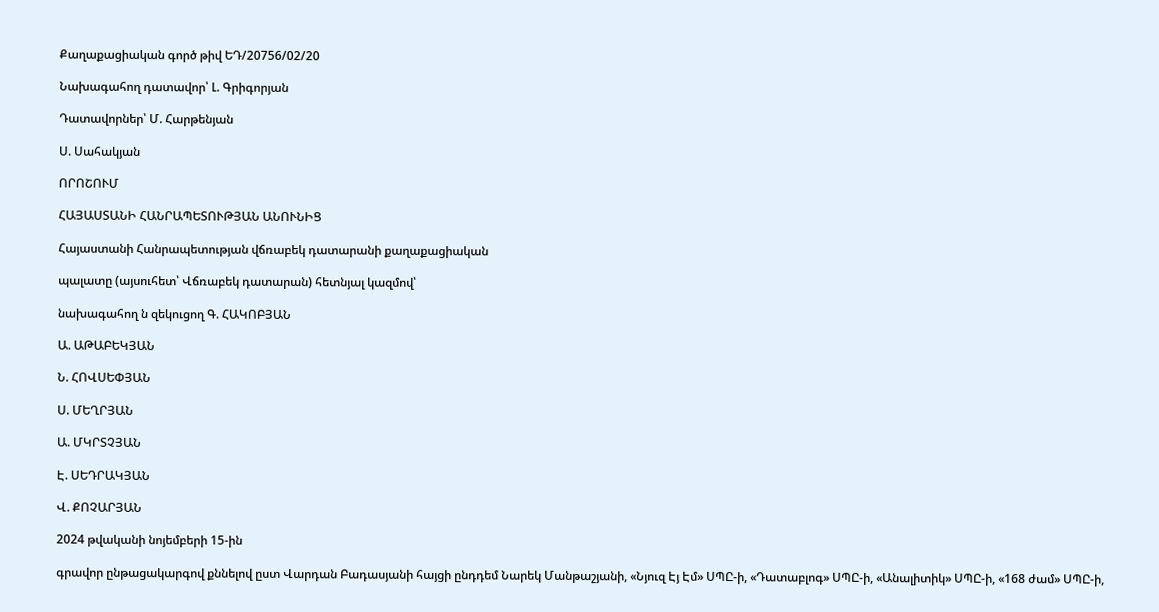Քաղաքացիական գործ թիվ ԵԴ/20756/02/20

Նախագահող դատավոր՝ Լ. Գրիգորյան

Դատավորներ՝ Մ. Հարթենյան

Ս. Սահակյան

ՈՐՈՇՈՒՄ

ՀԱՅԱՍՏԱՆԻ ՀԱՆՐԱՊԵՏՈՒԹՅԱՆ ԱՆՈՒՆԻՑ

Հայաստանի Հանրապետության վճռաբեկ դատարանի քաղաքացիական

պալատը (այսուհետ՝ Վճռաբեկ դատարան) հետնյալ կազմով՝

նախագահող ն զեկուցող Գ. ՀԱԿՈԲՅԱՆ

Ա. ԱԹԱԲԵԿՅԱՆ

Ն. ՀՈՎՍԵՓՅԱՆ

Ս. ՄԵՂՐՅԱՆ

Ա. ՄԿՐՏՉՅԱՆ

Է. ՍԵԴՐԱԿՅԱՆ

Վ. ՔՈՉԱՐՅԱՆ

2024 թվականի նոյեմբերի 15-ին

գրավոր ընթացակարգով քննելով ըստ Վարդան Բադասյանի հայցի ընդդեմ Նարեկ Մանթաշյանի, «Նյուզ Էյ Էմ» ՍՊԸ-ի, «Դատաբլոգ» ՍՊԸ-ի, «Անալիտիկ» ՍՊԸ-ի, «168 ժամ» ՍՊԸ-ի,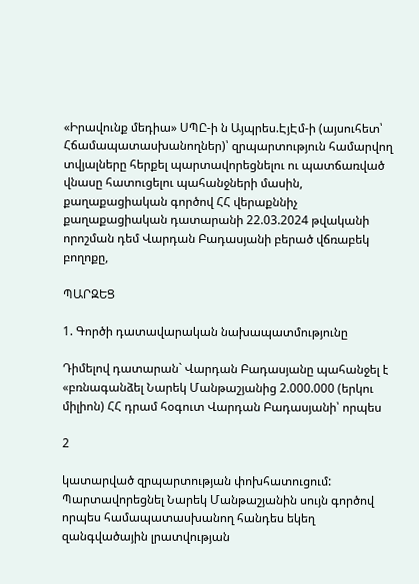«Իրավունք մեդիա» ՍՊԸ-ի ն Այպրես.ԷյԷմ-ի (այսուհետ՝ Հճամապատասխանողներ)՝ զրպարտություն համարվող տվյալները հերքել պարտավորեցնելու ու պատճառված վնասը հատուցելու պահանջների մասին, քաղաքացիական գործով ՀՀ վերաքննիչ քաղաքացիական դատարանի 22.03.2024 թվականի որոշման դեմ Վարդան Բադասյանի բերած վճռաբեկ բողոքը,

ՊԱՐԶԵՑ

1. Գործի դատավարական նախապատմությունը

Դիմելով դատարան` Վարդան Բադասյանը պահանջել է «բռնագանձել Նարեկ Մանթաշյանից 2.000.000 (երկու միլիոն) ՀՀ դրամ հօգուտ Վարդան Բադասյանի՝ որպես

2

կատարված զրպարտության փոխհատուցում: Պարտավորեցնել Նարեկ Մանթաշյանին սույն գործով որպես համապատասխանող հանդես եկեղ զանգվածային լրատվության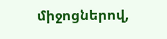միջոցներով,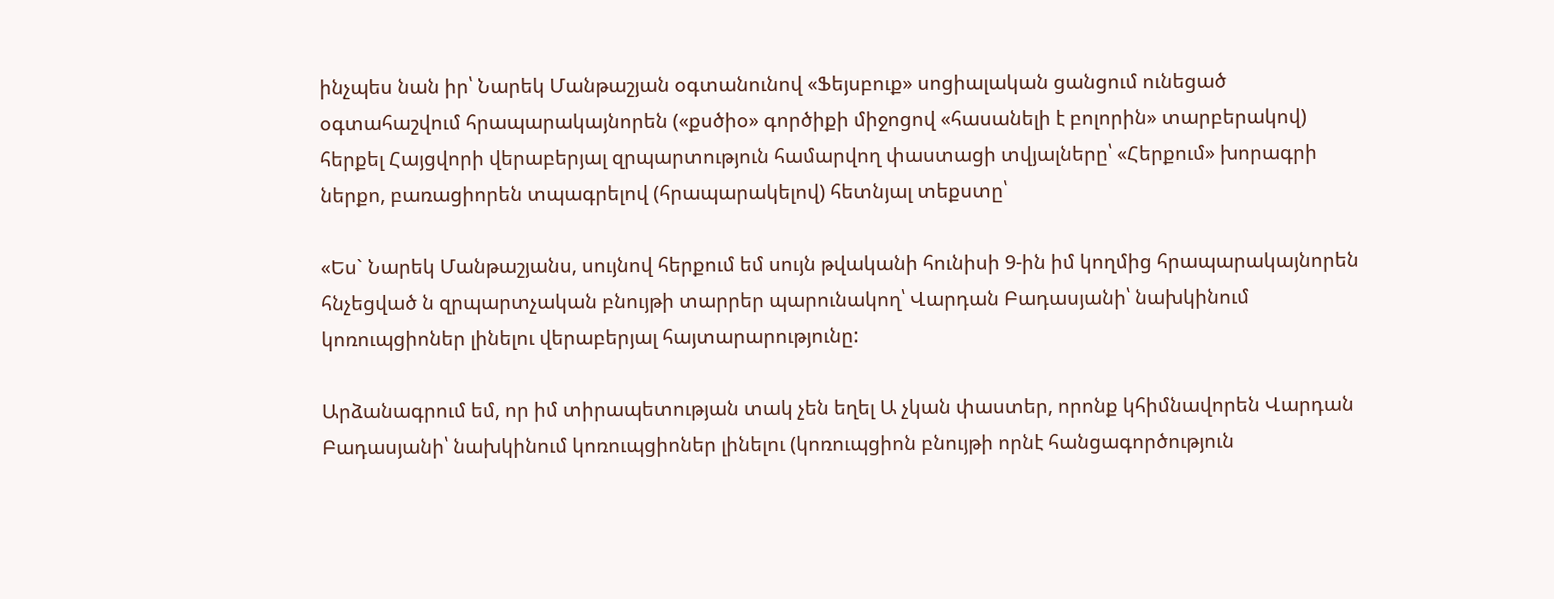ինչպես նան իր՝ Նարեկ Մանթաշյան օգտանունով «Ֆեյսբուք» սոցիալական ցանցում ունեցած օգտահաշվում հրապարակայնորեն («քսծիօ» գործիքի միջոցով «հասանելի է բոլորին» տարբերակով) հերքել Հայցվորի վերաբերյալ զրպարտություն համարվող փաստացի տվյալները՝ «Հերքում» խորագրի ներքո, բառացիորեն տպագրելով (հրապարակելով) հետնյալ տեքստը՝

«Ես` Նարեկ Մանթաշյանս, սույնով հերքում եմ սույն թվականի հունիսի 9-ին իմ կողմից հրապարակայնորեն հնչեցված ն զրպարտչական բնույթի տարրեր պարունակող՝ Վարդան Բադասյանի՝ նախկինում կոռուպցիոներ լինելու վերաբերյալ հայտարարությունը:

Արձանագրում եմ, որ իմ տիրապետության տակ չեն եղել Ա չկան փաստեր, որոնք կհիմնավորեն Վարդան Բադասյանի՝ նախկինում կոռուպցիոներ լինելու (կոռուպցիոն բնույթի որնէ հանցագործություն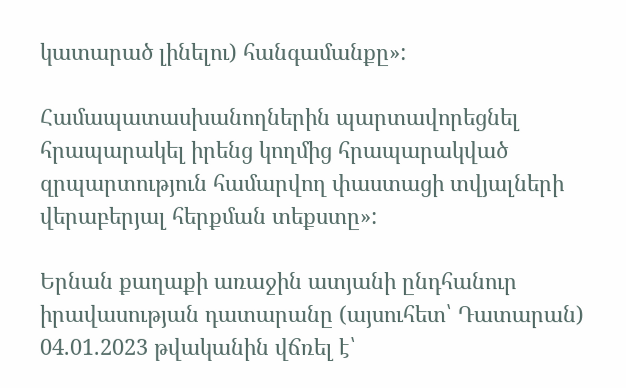կատարած լինելու) հանգամանքը»:

Համապատասխանողներին պարտավորեցնել հրապարակել իրենց կողմից հրապարակված զրպարտություն համարվող փաստացի տվյալների վերաբերյալ հերքման տեքստը»:

Երնան քաղաքի առաջին ատյանի ընդհանուր իրավասության դատարանը (այսուհետ՝ Դատարան) 04.01.2023 թվականին վճռել է՝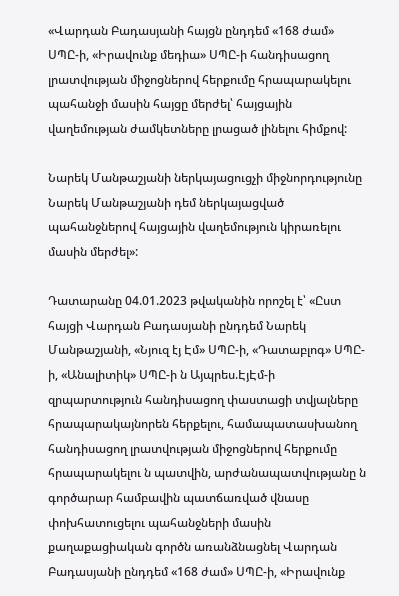«Վարդան Բադասյանի հայցն ընդդեմ «168 ժամ» ՍՊԸ-ի, «Իրավունք մեդիա» ՍՊԸ-ի հանդիսացող լրատվության միջոցներով հերքումը հրապարակելու պահանջի մասին հայցը մերժել՝ հայցային վաղեմության ժամկետները լրացած լինելու հիմքով:

Նարեկ Մանթաշյանի ներկայացուցչի միջնորդությունը Նարեկ Մանթաշյանի դեմ ներկայացված պահանջներով հայցային վաղեմություն կիրառելու մասին մերժել»:

Դատարանը 04.01.2023 թվականին որոշել է՝ «Ըստ հայցի Վարդան Բադասյանի ընդդեմ Նարեկ Մանթաշյանի, «Նյուզ էյ Էմ» ՍՊԸ-ի, «Դատաբլոգ» ՍՊԸ-ի, «Անալիտիկ» ՍՊԸ-ի ն Այպրես.ԷյԷմ-ի զրպարտություն հանդիսացող փաստացի տվյալները հրապարակայնորեն հերքելու, համապատասխանող հանդիսացող լրատվության միջոցներով հերքումը հրապարակելու ն պատվին, արժանապատվությանը ն գործարար համբավին պատճառված վնասը փոխհատուցելու պահանջների մասին քաղաքացիական գործն առանձնացնել Վարդան Բադասյանի ընդդեմ «168 ժամ» ՍՊԸ-ի, «Իրավունք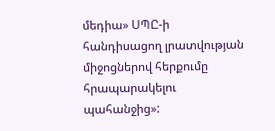մեդիա» ՍՊԸ-ի հանդիսացող լրատվության միջոցներով հերքումը հրապարակելու պահանջից»: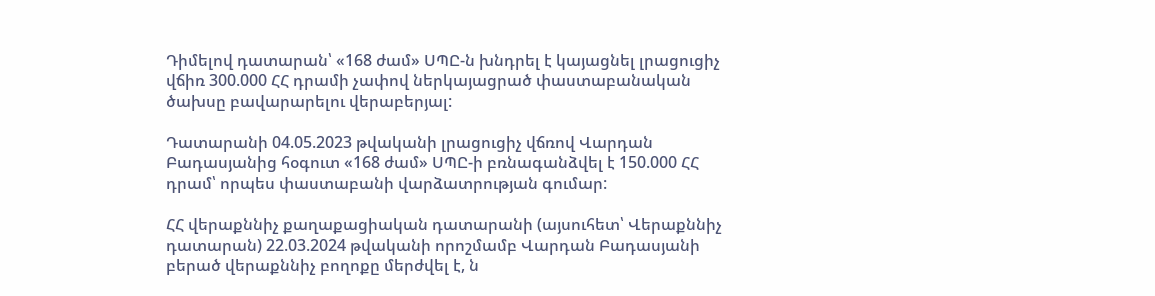Դիմելով դատարան՝ «168 ժամ» ՍՊԸ-ն խնդրել է կայացնել լրացուցիչ վճիռ 300.000 ՀՀ դրամի չափով ներկայացրած փաստաբանական ծախսը բավարարելու վերաբերյալ:

Դատարանի 04.05.2023 թվականի լրացուցիչ վճռով Վարդան Բադասյանից հօգուտ «168 ժամ» ՍՊԸ-ի բռնագանձվել է 150.000 ՀՀ դրամ՝ որպես փաստաբանի վարձատրության գումար:

ՀՀ վերաքննիչ քաղաքացիական դատարանի (այսուհետ՝ Վերաքննիչ դատարան) 22.03.2024 թվականի որոշմամբ Վարդան Բադասյանի բերած վերաքննիչ բողոքը մերժվել է, ն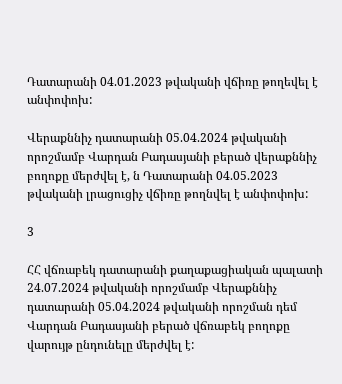Դատարանի 04.01.2023 թվականի վճիռը թողեվել է անփոփոխ:

Վերաքննիչ դատարանի 05.04.2024 թվականի որոշմամբ Վարդան Բադասյանի բերած վերաքննիչ բողոքը մերժվել է, ն Դատարանի 04.05.2023 թվականի լրացուցիչ վճիռը թողնվել է անփոփոխ:

3

ՀՀ վճռաբեկ դատարանի քաղաքացիական պալատի 24.07.2024 թվականի որոշմամբ Վերաքննիչ դատարանի 05.04.2024 թվականի որոշման դեմ Վարդան Բադասյանի բերած վճռաբեկ բողոքը վարույթ ընդունելը մերժվել է: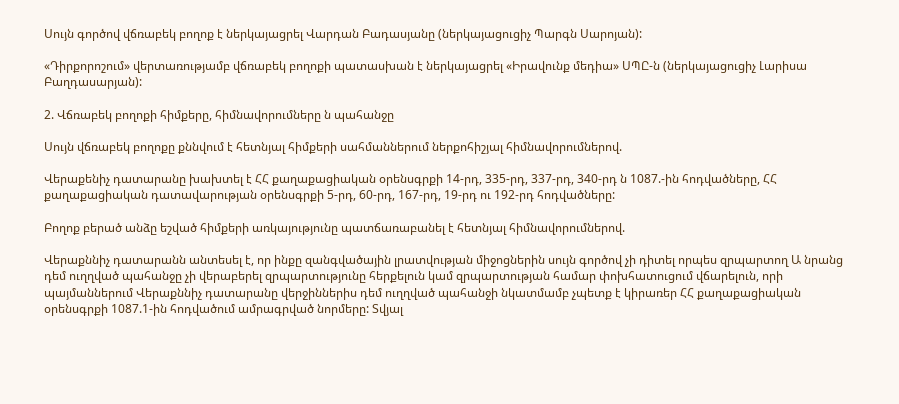Սույն գործով վճռաբեկ բողոք է ներկայացրել Վարդան Բադասյանը (ներկայացուցիչ Պարգն Սարոյան):

«Դիրքորոշում» վերտառությամբ վճռաբեկ բողոքի պատասխան է ներկայացրել «Իրավունք մեդիա» ՍՊԸ-ն (ներկայացուցիչ Լարիսա Բաղդասարյան):

2. Վճռաբեկ բողոքի հիմքերը, հիմնավորումները ն պահանջը

Սույն վճռաբեկ բողոքը քննվում է հետնյալ հիմքերի սահմաններում ներքոհիշյալ հիմնավորումներով.

Վերաքենիչ դատարանը խախտել է ՀՀ քաղաքացիական օրենսգրքի 14-րդ, 335-րդ, 337-րդ, 340-րդ ն 1087.-ին հոդվածները, ՀՀ քաղաքացիական դատավարության օրենսգրքի 5-րդ, 60-րդ, 167-րդ, 19-րդ ու 192-րդ հոդվածները:

Բողոք բերած անձը եշված հիմքերի առկայությունը պատճառաբանել է հետնյալ հիմնավորումներով.

Վերաքննիչ դատարանն անտեսել է, որ ինքը զանգվածային լրատվության միջոցներին սույն գործով չի դիտել որպես զրպարտող Ա նրանց դեմ ուղղված պահանջը չի վերաբերել զրպարտությունը հերքելուն կամ զրպարտության համար փոխհատուցում վճարելուն, որի պայմաններում Վերաքննիչ դատարանը վերջիններիս դեմ ուղղված պահանջի նկատմամբ չպետք է կիրառեր ՀՀ քաղաքացիական օրենսգրքի 1087.1-ին հոդվածում ամրագրված նորմերը: Տվյալ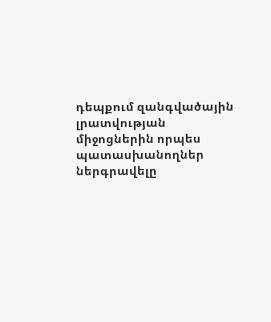դեպքում զանգվածային լրատվության միջոցներին որպես պատասխանողներ ներգրավելը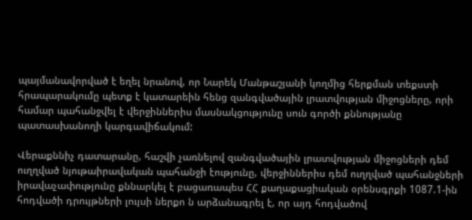պայմանավորված է եղել նրանով, որ Նարեկ Մանթաշյանի կողմից հերքման տեքստի հրապարակումը պետք է կատարեին հենց զանգվածային լրատվության միջոցները, որի համար պահանջվել է վերջիններիս մասնակցությունը սուն գործի քննությանը պատասխանողի կարգավիճակում:

Վերաքննիչ դատարանը, հաշվի չառնելով զանգվածային լրատվության միջոցների դեմ ուղղված նյութաիրավական պահանջի էությունը, վերջիններիս դեմ ուղղված պահանջների իրավաչափությունը քննարկել է բացառապես ՀՀ քաղաքացիական օրենսգրքի 1087.1-ին հոդվածի դրույթների լույսի ներքո ն արձանագրել է, որ այդ հոդվածով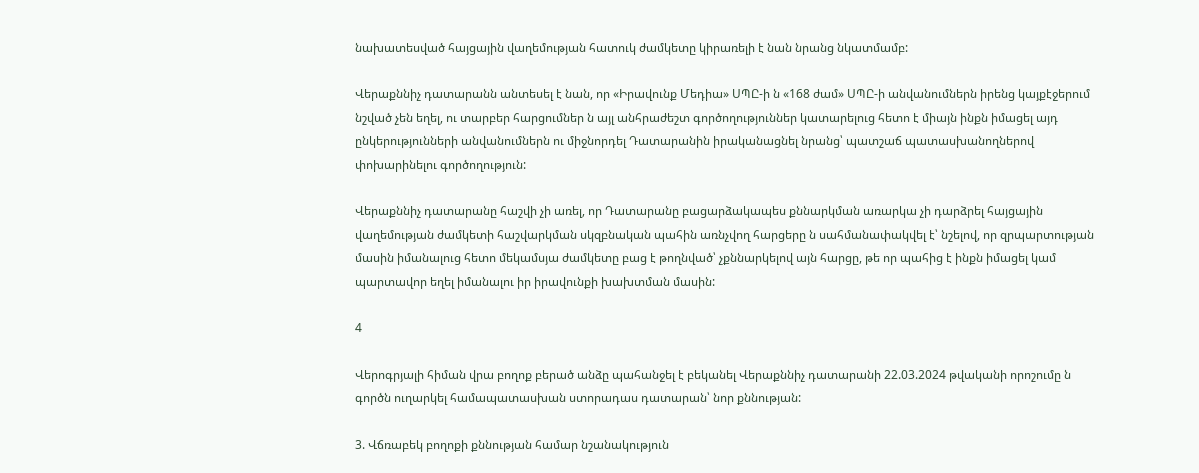նախատեսված հայցային վաղեմության հատուկ ժամկետը կիրառելի է նան նրանց նկատմամբ:

Վերաքննիչ դատարանն անտեսել է նան, որ «Իրավունք Մեդիա» ՍՊԸ-ի ն «168 ժամ» ՍՊԸ-ի անվանումներն իրենց կայքէջերում նշված չեն եղել, ու տարբեր հարցումներ ն այլ անհրաժեշտ գործողություններ կատարելուց հետո է միայն ինքն իմացել այդ ընկերությունների անվանումներն ու միջնորդել Դատարանին իրականացնել նրանց՝ պատշաճ պատասխանողներով փոխարինելու գործողություն:

Վերաքննիչ դատարանը հաշվի չի առել, որ Դատարանը բացարձակապես քննարկման առարկա չի դարձրել հայցային վաղեմության ժամկետի հաշվարկման սկզբնական պահին առնչվող հարցերը ն սահմանափակվել է՝ նշելով, որ զրպարտության մասին իմանալուց հետո մեկամսյա ժամկետը բաց է թողնված՝ չքննարկելով այն հարցը, թե որ պահից է ինքն իմացել կամ պարտավոր եղել իմանալու իր իրավունքի խախտման մասին:

4

Վերոգրյալի հիման վրա բողոք բերած անձը պահանջել է բեկանել Վերաքննիչ դատարանի 22.03.2024 թվականի որոշումը ն գործն ուղարկել համապատասխան ստորադաս դատարան՝ նոր քննության:

3. Վճռաբեկ բողոքի քննության համար նշանակություն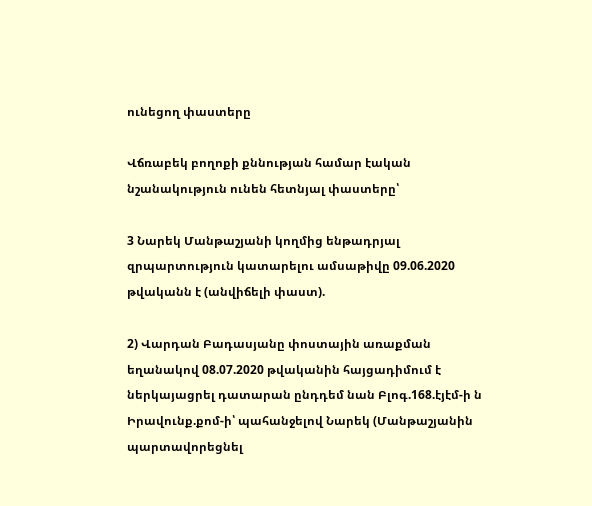ունեցող փաստերը

Վճռաբեկ բողոքի քննության համար էական նշանակություն ունեն հետնյալ փաստերը՝

3 Նարեկ Մանթաշյանի կողմից ենթադրյալ զրպարտություն կատարելու ամսաթիվը 09.06.2020 թվականն է (անվիճելի փաստ).

2) Վարդան Բադասյանը փոստային առաքման եղանակով 08.07.2020 թվականին հայցադիմում է ներկայացրել դատարան ընդդեմ նան Բլոգ.168.էյէմ-ի ն Իրավունք.քոմ-ի՝ պահանջելով Նարեկ (Մանթաշյանին պարտավորեցնել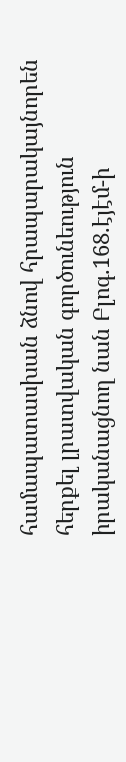համապատասխան ձնով հրապարակայնորեն հերքել լրատվական գործունեություն իրականացնող նան Բլոգ.168.էյէմ-ի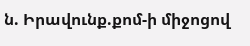ն. Իրավունք.քոմ-ի միջոցով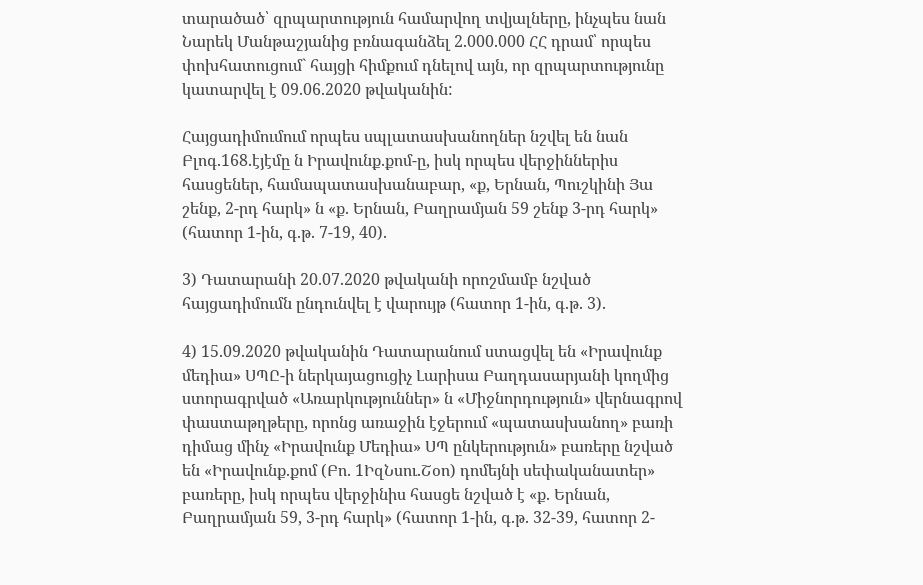տարածած՝ զրպարտություն համարվող տվյալները, ինչպես նան Նարեկ Մանթաշյանից բռնագանձել 2.000.000 ՀՀ դրամ՝ որպես փոխհատուցում` հայցի հիմքում դնելով այն, որ զրպարտությունը կատարվել է 09.06.2020 թվականին:

Հայցադիմումում որպես սպլատասխանողներ նշվել են նան Բլոգ.168.էյէմը ն Իրավունք.քոմ-ը, իսկ որպես վերջիններիս հասցեներ, համապատասխանաբար, «ք, Երնան, Պուշկինի Յա շենք, 2-րդ հարկ» ն «ք. Երնան, Բաղրամյան 59 շենք 3-րդ հարկ» (հատոր 1-ին, գ.թ. 7-19, 40).

3) Դատարանի 20.07.2020 թվականի որոշմամբ նշված հայցադիմումն ընդունվել է վարույթ (հատոր 1-ին, գ.թ. 3).

4) 15.09.2020 թվականին Դատարանում ստացվել են «Իրավունք մեդիա» ՍՊԸ-ի ներկայացուցիչ Լարիսա Բաղդասարյանի կողմից ստորագրված «Առարկություններ» ն «Միջնորդություն» վերնագրով փաստաթղթերը, որոնց առաջին էջերում «պատասխանող» բառի դիմաց մինչ «Իրավունք Մեդիա» ՍՊ ընկերություն» բառերը նշված են «Իրավունք.քոմ (Բո. 1ԻզՆսու.Շօո) դոմեյնի սեփականատեր» բառերը, իսկ որպես վերջինիս հասցե նշված է «ք. Երնան, Բաղրամյան 59, 3-րդ հարկ» (հատոր 1-ին, գ.թ. 32-39, հատոր 2-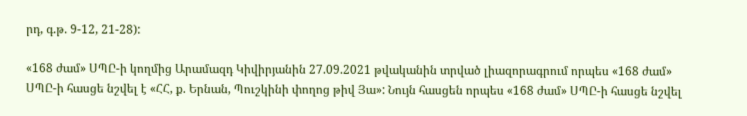րդ, գ.թ. 9-12, 21-28):

«168 ժամ» ՍՊԸ-ի կողմից Արամազդ Կիվիրյանին 27.09.2021 թվականին տրված լիազորագրում որպես «168 ժամ» ՍՊԸ-ի հասցե նշվել է «ՀՀ, ք. Երնան, Պուշկինի փողոց թիվ Յա»: Նույն հասցեն որպես «168 ժամ» ՍՊԸ-ի հասցե նշվել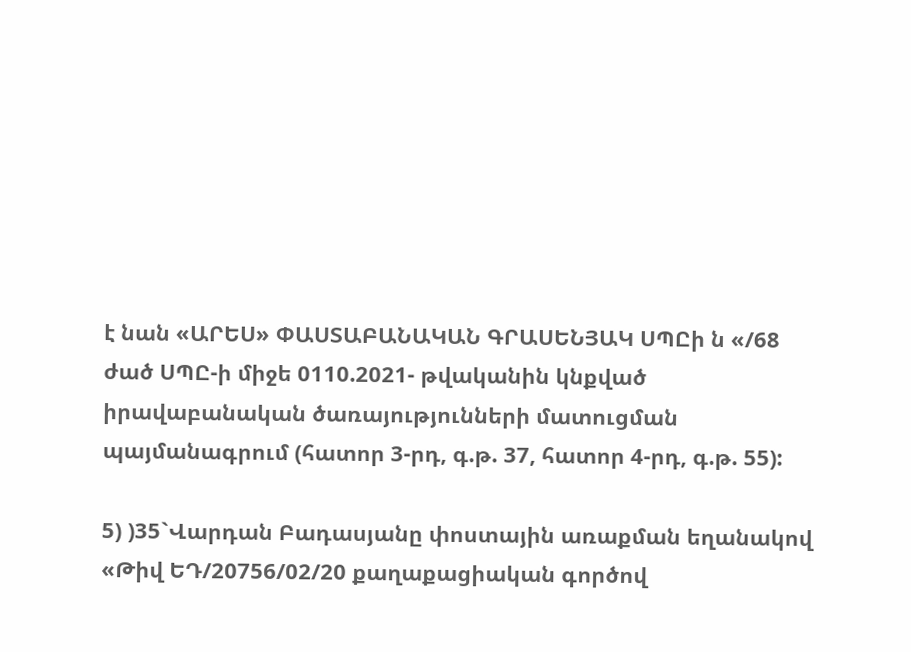է նան «ԱՐԵՍ» ՓԱՍՏԱԲԱՆԱԿԱՆ ԳՐԱՍԵՆՅԱԿ ՍՊԸի ն «/68 ժած ՍՊԸ-ի միջե 0110.2021- թվականին կնքված իրավաբանական ծառայությունների մատուցման պայմանագրում (հատոր 3-րդ, գ.թ. 37, հատոր 4-րդ, գ.թ. 55):

5) )35`Վարդան Բադասյանը փոստային առաքման եղանակով «Թիվ ԵԴ/20756/02/20 քաղաքացիական գործով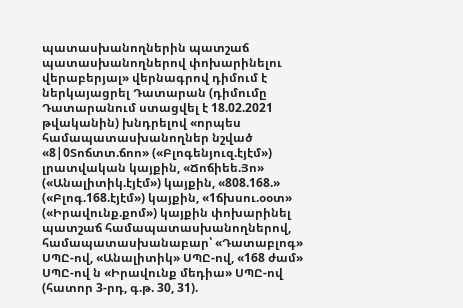պատասխանողներին պատշաճ պատասխանողներով փոխարինելու վերաբերյալ» վերնագրով դիմում է ներկայացրել Դատարան (դիմումը Դատարանում ստացվել է 18.02.2021 թվականին) խնդրելով «որպես համապատասխանողներ նշված «8|0Տոճտտ.ճոո» («Բլոգենյուզ.էյէմ») լրատվական կայքին, «Ճոճիեե.Յո» («Անալիտիկ.էյէմ») կայքին, «808.168.» («Բլոգ.168.էյէմ») կայքին, «1ճխսու.օօտ» («Իրավունք.քոմ») կայքին փոխարինել պատշաճ համապատասխանողներով, համապատասխանաբար՝ «Դատաբլոգ» ՍՊԸ-ով, «Անալիտիկ» ՍՊԸ-ով, «168 ժամ» ՍՊԸ-ով ն «Իրավունք մեդիա» ՍՊԸ-ով (հատոր 3-րդ, գ.թ. 30, 31).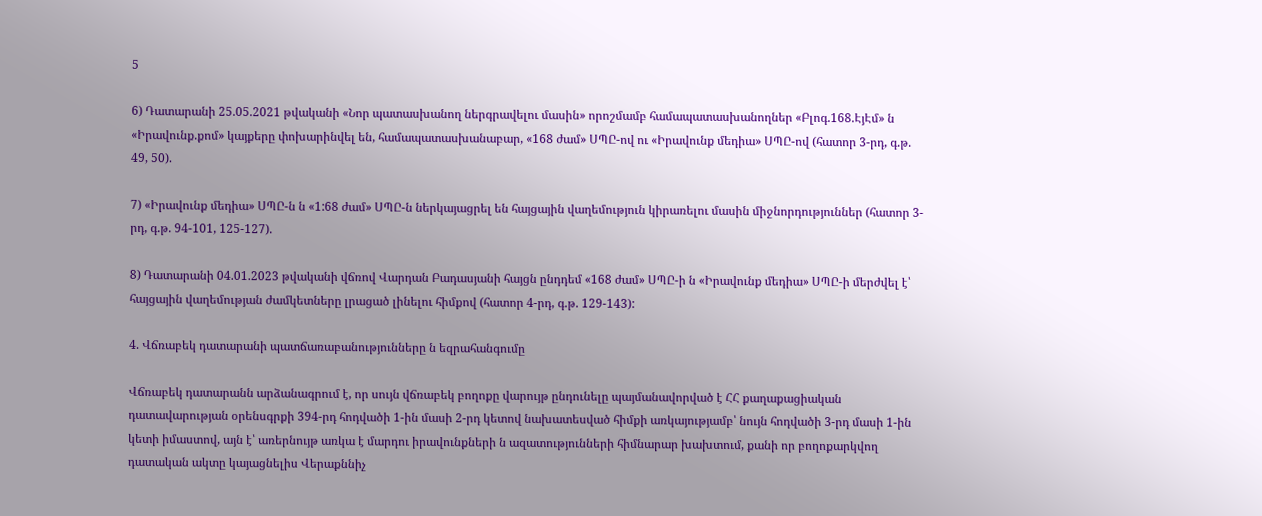5

6) Դատարանի 25.05.2021 թվականի «Նոր պատասխանող ներգրավելու մասին» որոշմամբ համապատասխանողներ «Բլոգ.168.ԷյԷմ» ն «Իրավունք.քոմ» կայքերը փոխարինվել են, համապատասխանաբար, «168 ժամ» ՍՊԸ-ով ու «Իրավունք մեդիա» ՍՊԸ-ով (հատոր 3-րդ, գ.թ. 49, 50).

7) «Իրավունք մեդիա» ՍՊԸ-ն ն «1:68 ժամ» ՍՊԸ-ն ներկայացրել են հայցային վաղեմություն կիրառելու մասին միջնորդություններ (հատոր 3-րդ, գ.թ. 94-101, 125-127).

8) Դատարանի 04.01.2023 թվականի վճռով Վարդան Բադասյանի հայցն ընդդեմ «168 ժամ» ՍՊԸ-ի ն «Իրավունք մեդիա» ՍՊԸ-ի մերժվել է՝ հայցային վաղեմության ժամկետները լրացած լինելու հիմքով (հատոր 4-րդ, գ.թ. 129-143):

4. Վճռաբեկ դատարանի պատճառաբանությունները ն եզրահանգումը

Վճռաբեկ դատարանն արձանագրում է, որ սույն վճռաբեկ բողոքը վարույթ ընդունելը պայմանավորված է ՀՀ քաղաքացիական դատավարության օրենսգրքի 394-րդ հոդվածի 1-ին մասի 2-րդ կետով նախատեսված հիմքի առկայությամբ՝ նույն հոդվածի 3-րդ մասի 1-ին կետի իմաստով, այն է՝ առերնույթ առկա է մարդու իրավունքների ն ազատությունների հիմնարար խախտում, քանի որ բողոքարկվող դատական ակտը կայացնելիս Վերաքննիչ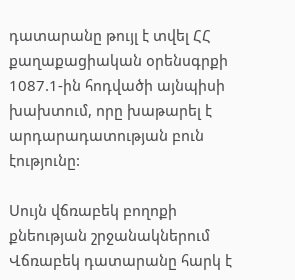դատարանը թույլ է տվել ՀՀ քաղաքացիական օրենսգրքի 1087.1-ին հոդվածի այնպիսի խախտում, որը խաթարել է արդարադատության բուն էությունը:

Սույն վճռաբեկ բողոքի քնեության շրջանակներում Վճռաբեկ դատարանը հարկ է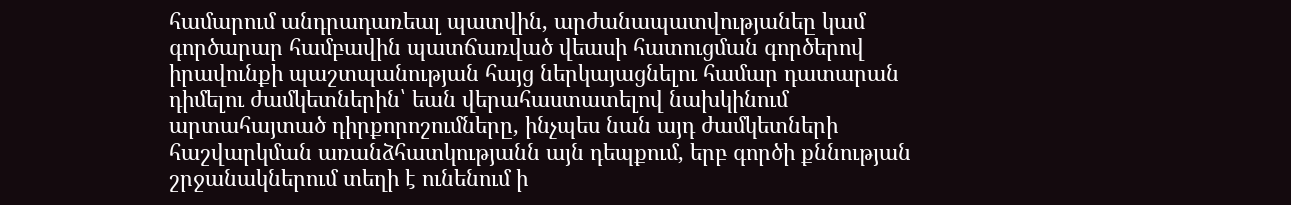համարում անդրադառեալ պատվին, արժանապատվությանեը կամ գործարար համբավին պատճառված վեասի հատուցման գործերով իրավունքի պաշտպանության հայց ներկայացնելու համար դատարան դիմելու ժամկետներին՝ եան վերահաստատելով նախկինում արտահայտած դիրքորոշումները, ինչպես նան այդ ժամկետների հաշվարկման առանձհատկությանն այն դեպքում, երբ գործի քննության շրջանակներում տեղի է ունենում ի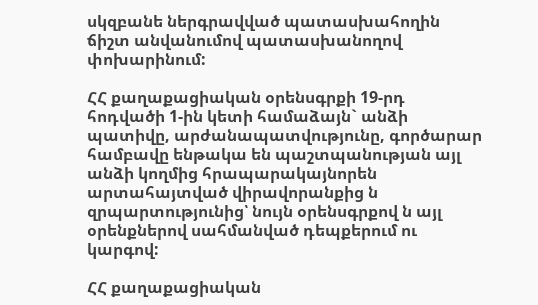սկզբանե ներգրավված պատասխահողին ճիշտ անվանումով պատասխանողով փոխարինում:

ՀՀ քաղաքացիական օրենսգրքի 19-րդ հոդվածի 1-ին կետի համաձայն` անձի պատիվը, արժանապատվությունը, գործարար համբավը ենթակա են պաշտպանության այլ անձի կողմից հրապարակայնորեն արտահայտված վիրավորանքից ն զրպարտությունից՝ նույն օրենսգրքով ն այլ օրենքներով սահմանված դեպքերում ու կարգով:

ՀՀ քաղաքացիական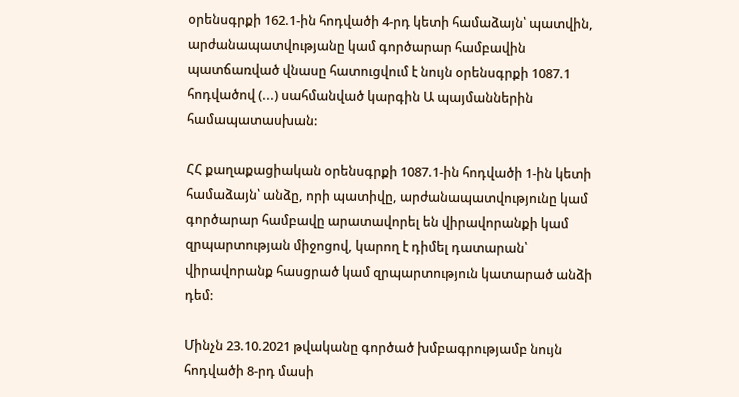օրենսգրքի 162.1-ին հոդվածի 4-րդ կետի համաձայն՝ պատվին, արժանապատվությանը կամ գործարար համբավին պատճառված վնասը հատուցվում է նույն օրենսգրքի 1087.1 հոդվածով (...) սահմանված կարգին Ա պայմաններին համապատասխան:

ՀՀ քաղաքացիական օրենսգրքի 1087.1-ին հոդվածի 1-ին կետի համաձայն՝ անձը, որի պատիվը, արժանապատվությունը կամ գործարար համբավը արատավորել են վիրավորանքի կամ զրպարտության միջոցով, կարող է դիմել դատարան՝ վիրավորանք հասցրած կամ զրպարտություն կատարած անձի դեմ:

Մինչն 23.10.2021 թվականը գործած խմբագրությամբ նույն հոդվածի 8-րդ մասի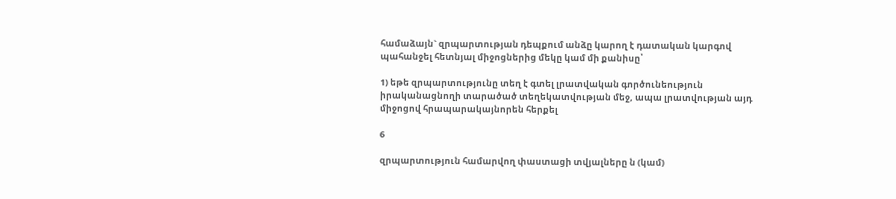համաձայն` զրպարտության դեպքում անձը կարող է դատական կարգով պահանջել հետնյալ միջոցներից մեկը կամ մի քանիսը՝

1) եթե զրպարտությունը տեղ է գտել լրատվական գործունեություն իրականացնողի տարածած տեղեկատվության մեջ, ապա լրատվության այդ միջոցով հրապարակայնորեն հերքել

6

զրպարտություն համարվող փաստացի տվյալները ն (կամ)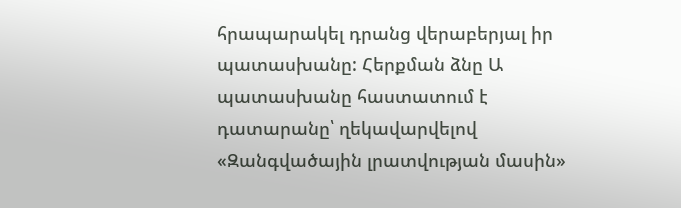հրապարակել դրանց վերաբերյալ իր պատասխանը: Հերքման ձնը Ա պատասխանը հաստատում է դատարանը՝ ղեկավարվելով «Զանգվածային լրատվության մասին»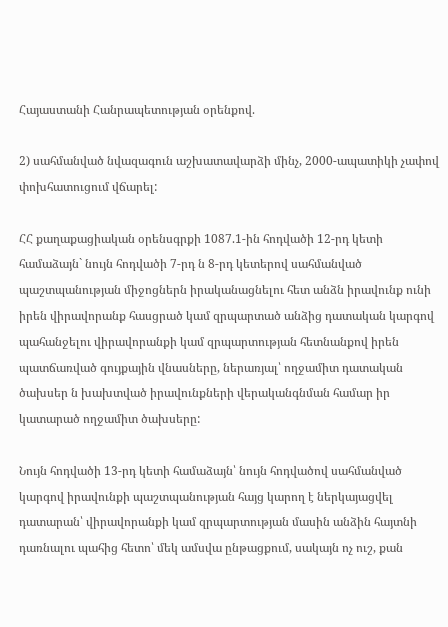Հայաստանի Հանրապետության օրենքով.

2) սահմանված նվազագուն աշխատավարձի մինչ, 2000-ապատիկի չափով փոխհատուցում վճարել:

ՀՀ քաղաքացիական օրենսգրքի 1087.1-ին հոդվածի 12-րդ կետի համաձայն` նույն հոդվածի 7-րդ ն 8-րդ կետերով սահմանված պաշտպանության միջոցներն իրականացնելու հետ անձն իրավունք ունի իրեն վիրավորանք հասցրած կամ զրպարտած անձից դատական կարգով պահանջելու վիրավորանքի կամ զրպարտության հետնանքով իրեն պատճառված գույքային վնասները, ներառյալ՝ ողջամիտ դատական ծախսեր ն խախտված իրավունքների վերականգնման համար իր կատարած ողջամիտ ծախսերը:

Նույն հոդվածի 13-րդ կետի համաձայն՝ նույն հոդվածով սահմանված կարգով իրավունքի պաշտպանության հայց կարող է ներկայացվել դատարան՝ վիրավորանքի կամ զրպարտության մասին անձին հայտնի դառնալու պահից հետո՝ մեկ ամսվա ընթացքում, սակայն ոչ ուշ, քան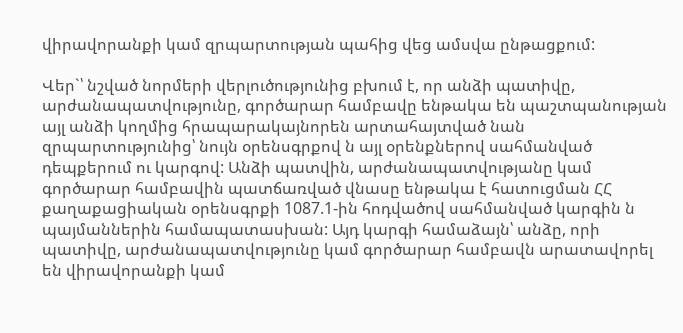վիրավորանքի կամ զրպարտության պահից վեց ամսվա ընթացքում:

Վեր`՝ նշված նորմերի վերլուծությունից բխում է, որ անձի պատիվը, արժանապատվությունը, գործարար համբավը ենթակա են պաշտպանության այլ անձի կողմից հրապարակայնորեն արտահայտված նան զրպարտությունից՝ նույն օրենսգրքով ն այլ օրենքներով սահմանված դեպքերում ու կարգով: Անձի պատվին, արժանապատվությանը կամ գործարար համբավին պատճառված վնասը ենթակա է հատուցման ՀՀ քաղաքացիական օրենսգրքի 1087.1-ին հոդվածով սահմանված կարգին ն պայմաններին համապատասխան: Այդ կարգի համաձայն՝ անձը, որի պատիվը, արժանապատվությունը կամ գործարար համբավն արատավորել են վիրավորանքի կամ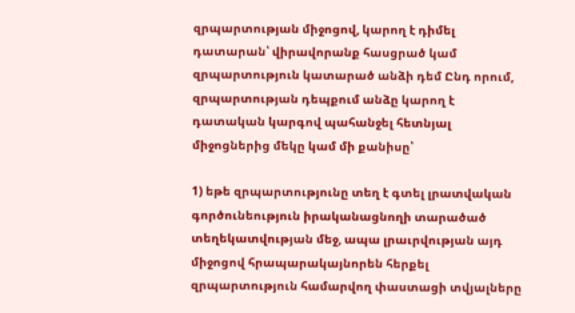զրպարտության միջոցով, կարող է դիմել դատարան՝ վիրավորանք հասցրած կամ զրպարտություն կատարած անձի դեմ Ընդ որում, զրպարտության դեպքում անձը կարող է դատական կարգով պահանջել հետնյալ միջոցներից մեկը կամ մի քանիսը՝

1) եթե զրպարտությունը տեղ է գտել լրատվական գործունեություն իրականացնողի տարածած տեղեկատվության մեջ, ապա լրաւրվության այդ միջոցով հրապարակայնորեն հերքել զրպարտություն համարվող փաստացի տվյալները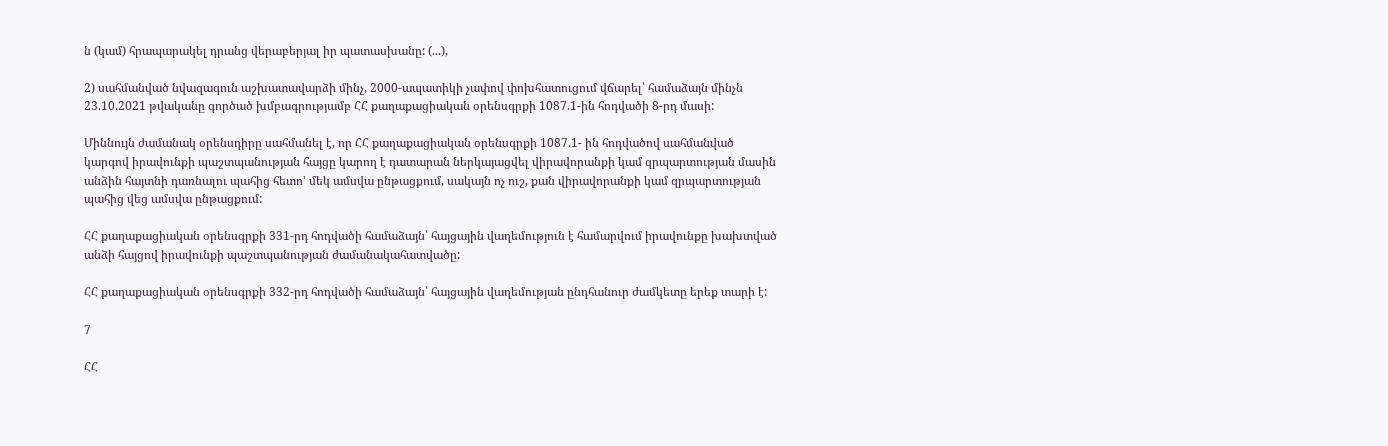ն (կամ) հրապարակել դրանց վերաբերյալ իր պատասխանը: (...),

2) սահմանված նվազագուն աշխատավարձի մինչ, 2000-ապատիկի չափով փոխհատուցում վճարել՝ համաձայն մինչն 23.10.2021 թվականը գործած խմբագրությամբ ՀՀ քաղաքացիական օրենսգրքի 1087.1-ին հոդվածի 8-րդ մասի:

Միննույն ժամանակ օրենսդիրը սահմանել է, որ ՀՀ քաղաքացիական օրենսգրքի 1087.1- ին հոդվածով սահմանված կարգով իրավունքի պաշտպանության հայցը կարող է դատարան ներկայացվել վիրավորանքի կամ զրպարտության մասին անձին հայտնի դառնալու պահից հետո' մեկ ամսվա ընթացքում, սակայն ոչ ուշ, քան վիրավորանքի կամ զրպարտության պահից վեց ամսվա ընթացքում:

ՀՀ քաղաքացիական օրենսգրքի 331-րդ հոդվածի համաձայն՝ հայցային վաղեմություն է համարվում իրավունքը խախտված անձի հայցով իրավունքի պաշտպանության ժամանակահատվածը:

ՀՀ քաղաքացիական օրենսգրքի 332-րդ հոդվածի համաձայն՝ հայցային վաղեմության ընդհանուր ժամկետը երեք տարի է:

7

ՀՀ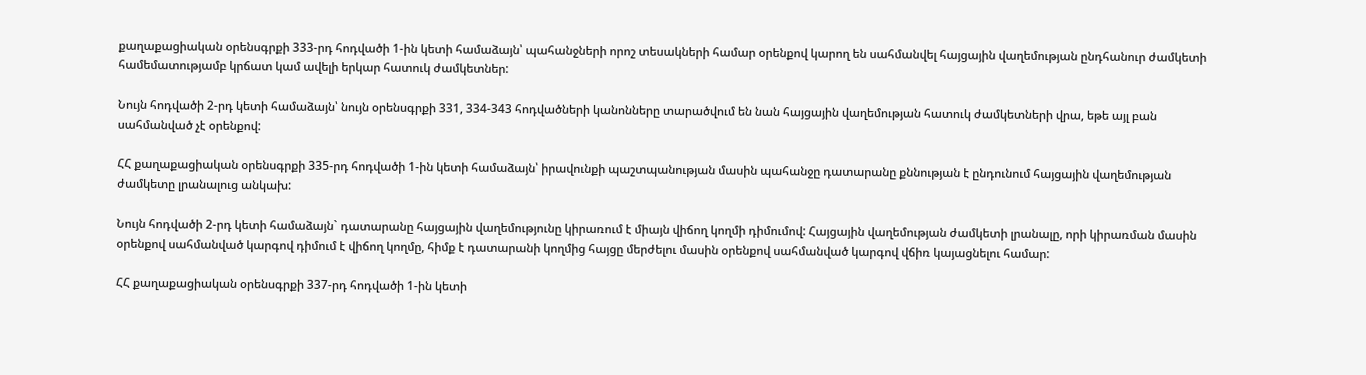քաղաքացիական օրենսգրքի 333-րդ հոդվածի 1-ին կետի համաձայն՝ պահանջների որոշ տեսակների համար օրենքով կարող են սահմանվել հայցային վաղեմության ընդհանուր ժամկետի համեմատությամբ կրճատ կամ ավելի երկար հատուկ ժամկետներ:

Նույն հոդվածի 2-րդ կետի համաձայն՝ նույն օրենսգրքի 331, 334-343 հոդվածների կանոնները տարածվում են նան հայցային վաղեմության հատուկ ժամկետների վրա, եթե այլ բան սահմանված չէ օրենքով:

ՀՀ քաղաքացիական օրենսգրքի 335-րդ հոդվածի 1-ին կետի համաձայն՝ իրավունքի պաշտպանության մասին պահանջը դատարանը քննության է ընդունում հայցային վաղեմության ժամկետը լրանալուց անկախ:

Նույն հոդվածի 2-րդ կետի համաձայն` դատարանը հայցային վաղեմությունը կիրառում է միայն վիճող կողմի դիմումով: Հայցային վաղեմության ժամկետի լրանալը, որի կիրառման մասին օրենքով սահմանված կարգով դիմում է վիճող կողմը, հիմք է դատարանի կողմից հայցը մերժելու մասին օրենքով սահմանված կարգով վճիռ կայացնելու համար:

ՀՀ քաղաքացիական օրենսգրքի 337-րդ հոդվածի 1-ին կետի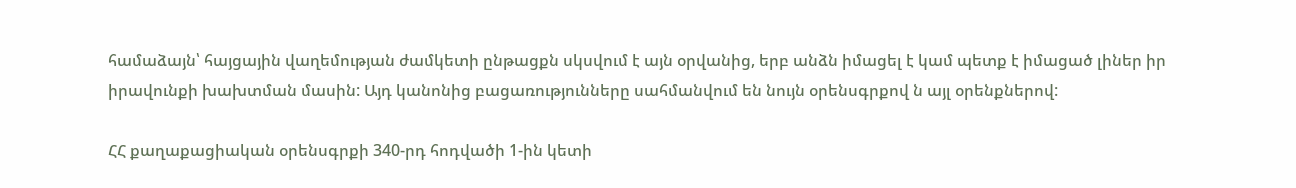համաձայն՝ հայցային վաղեմության ժամկետի ընթացքն սկսվում է այն օրվանից, երբ անձն իմացել է կամ պետք է իմացած լիներ իր իրավունքի խախտման մասին: Այդ կանոնից բացառությունները սահմանվում են նույն օրենսգրքով ն այլ օրենքներով:

ՀՀ քաղաքացիական օրենսգրքի 340-րդ հոդվածի 1-ին կետի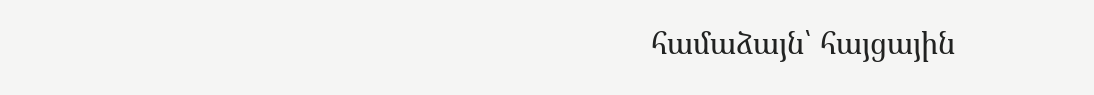համաձայն՝ հայցային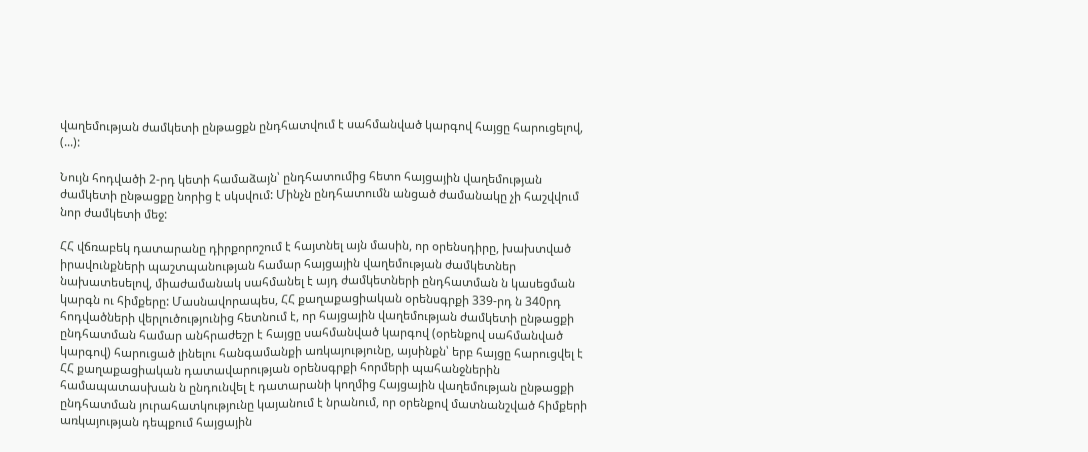վաղեմության ժամկետի ընթացքն ընդհատվում է սահմանված կարգով հայցը հարուցելով, (...):

Նույն հոդվածի 2-րդ կետի համաձայն՝ ընդհատումից հետո հայցային վաղեմության ժամկետի ընթացքը նորից է սկսվում: Մինչն ընդհատումն անցած ժամանակը չի հաշվվում նոր ժամկետի մեջ:

ՀՀ վճռաբեկ դատարանը դիրքորոշում է հայտնել այն մասին, որ օրենսդիրը, խախտված իրավունքների պաշտպանության համար հայցային վաղեմության ժամկետներ նախատեսելով, միաժամանակ սահմանել է այդ ժամկետների ընդհատման ն կասեցման կարգն ու հիմքերը: Մասնավորապես, ՀՀ քաղաքացիական օրենսգրքի 339-րդ ն 340րդ հոդվածների վերլուծությունից հետնում է, որ հայցային վաղեմության ժամկետի ընթացքի ընդհատման համար անհրաժեշր է հայցը սահմանված կարգով (օրենքով սահմանված կարգով) հարուցած լինելու հանգամանքի առկայությունը, այսինքն՝ երբ հայցը հարուցվել է ՀՀ քաղաքացիական դատավարության օրենսգրքի հորմերի պահանջներին համապատասխան ն ընդունվել է դատարանի կողմից Հայցային վաղեմության ընթացքի ընդհատման յուրահատկությունը կայանում է նրանում, որ օրենքով մատնանշված հիմքերի առկայության դեպքում հայցային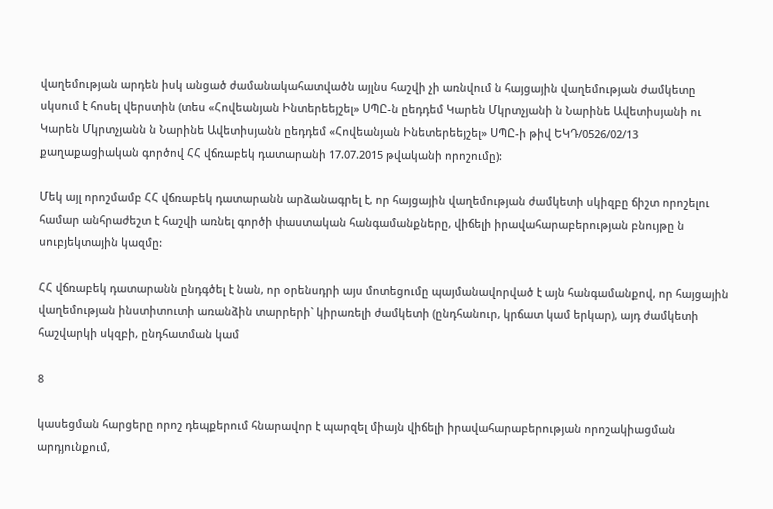վաղեմության արդեն իսկ անցած ժամանակահատվածն այլնս հաշվի չի առնվում ն հայցային վաղեմության ժամկետը սկսում է հոսել վերստին (տես «Հովեանյան Ինտերեեյշել» ՍՊԸ-ն ըեդդեմ Կարեն Մկրտչյանի ն Նարինե Ավետիսյանի ու Կարեն Մկրտչյանն ն Նարինե Ավետիսյանն ըեդդեմ «Հովեանյան Ինետերեեյշել» ՍՊԸ-ի թիվ ԵԿԴ/0526/02/13 քաղաքացիական գործով ՀՀ վճռաբեկ դատարանի 17.07.2015 թվականի որոշումը):

Մեկ այլ որոշմամբ ՀՀ վճռաբեկ դատարանն արձանագրել է, որ հայցային վաղեմության ժամկետի սկիզբը ճիշտ որոշելու համար անհրաժեշտ է հաշվի առնել գործի փաստական հանգամանքները, վիճելի իրավահարաբերության բնույթը ն սուբյեկտային կազմը:

ՀՀ վճռաբեկ դատարանն ընդգծել է նան, որ օրենսդրի այս մոտեցումը պայմանավորված է այն հանգամանքով, որ հայցային վաղեմության ինստիտուտի առանձին տարրերի` կիրառելի ժամկետի (ընդհանուր, կրճատ կամ երկար), այդ ժամկետի հաշվարկի սկզբի, ընդհատման կամ

8

կասեցման հարցերը որոշ դեպքերում հնարավոր է պարզել միայն վիճելի իրավահարաբերության որոշակիացման արդյունքում,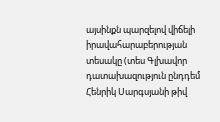այսինքն պարզելով վիճելի իրավահարաբերության տեսակը (տես Գլխավոր դատախազություն ընդդեմ Հենրիկ Սարգսյանի թիվ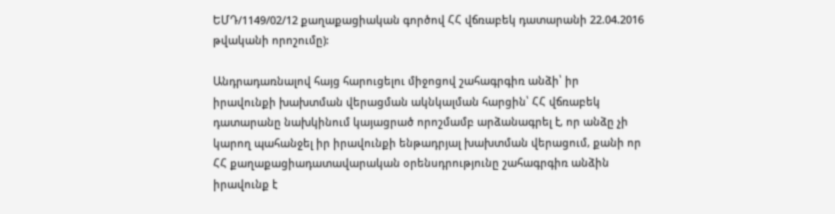ԵՄԴ/1149/02/12 քաղաքացիական գործով ՀՀ վճռաբեկ դատարանի 22.04.2016 թվականի որոշումը):

Անդրադառնալով հայց հարուցելու միջոցով շահագրգիռ անձի՝ իր իրավունքի խախտման վերացման ակնկալման հարցին՝ ՀՀ վճռաբեկ դատարանը նախկինում կայացրած որոշմամբ արձանագրել է, որ անձը չի կարող պահանջել իր իրավունքի ենթադրյալ խախտման վերացում, քանի որ ՀՀ քաղաքացիադատավարական օրենսդրությունը շահագրգիռ անձին իրավունք է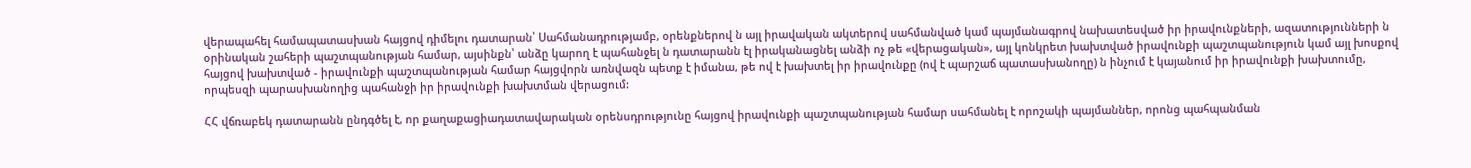վերապահել համապատասխան հայցով դիմելու դատարան՝ Սահմանադրությամբ, օրենքներով ն այլ իրավական ակտերով սահմանված կամ պայմանագրով նախատեսված իր իրավունքների, ազատությունների ն օրինական շահերի պաշտպանության համար, այսինքն՝ անձը կարող է պահանջել ն դատարանն էլ իրականացնել անձի ոչ թե «վերացական», այլ կոնկրետ խախտված իրավունքի պաշտպանություն կամ այլ խոսքով հայցով խախտված - իրավունքի պաշտպանության համար հայցվորն առնվազն պետք է իմանա, թե ով է խախտել իր իրավունքը (ով է պարշաճ պատասխանողը) ն ինչում է կայանում իր իրավունքի խախտումը, որպեսզի պարասխանողից պահանջի իր իրավունքի խախտման վերացում:

ՀՀ վճռաբեկ դատարանն ընդգծել է, որ քաղաքացիադատավարական օրենսդրությունը հայցով իրավունքի պաշտպանության համար սահմանել է որոշակի պայմաններ, որոնց պահպանման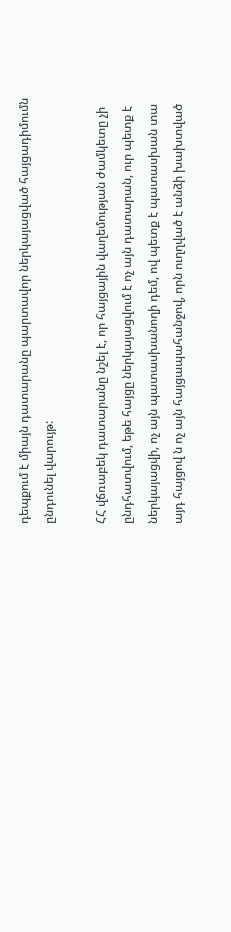դեպքում է միայն դատարանը պարտավոր ներկայացված հայցադիմումն ընդունել վարույթ:

ՀՀ վճռաբեկ դատարանը նշել է, որ հայցային վաղեմության ժամկետը չի ընդհատվում, եթե հայցը ներկայացվում է ոչ այն դատարան, ուր պետք է ներկայացվի, ոչ այն պատասխանողի դեմ, ով պետք է պատասխան տա այդ հայցով ն ոչ այն հայցապահանջով, որն ուղղված է անձի խախտված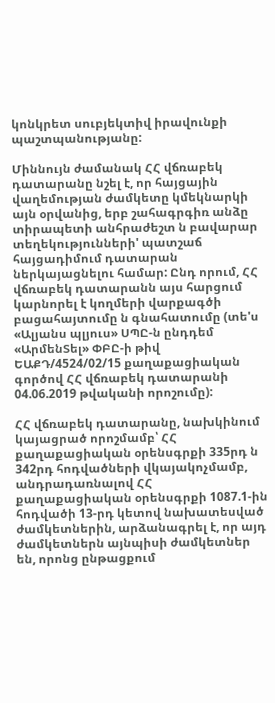կոնկրետ սուբյեկտիվ իրավունքի պաշտպանությանը:

Միննույն ժամանակ ՀՀ վճռաբեկ դատարանը նշել է, որ հայցային վաղեմության ժամկետը կմեկնարկի այն օրվանից, երբ շահագրգիռ անձը տիրապետի անհրաժեշտ ն բավարար տեղեկությունների' պատշաճ հայցադիմում դատարան ներկայացնելու համար: Ընդ որում, ՀՀ վճռաբեկ դատարանն այս հարցում կարնորել է կողմերի վարքագծի բացահայտումը ն գնահատումը (տե'ս «Ալյանս պլյուս» ՍՊԸ-ն ընդդեմ «ԱրմենՏել» ՓԲԸ-ի թիվ ԵԱՔԴ/4524/02/15 քաղաքացիական գործով ՀՀ վճռաբեկ դատարանի 04.06.2019 թվականի որոշումը):

ՀՀ վճռաբեկ դատարանը, նախկինում կայացրած որոշմամբ՝ ՀՀ քաղաքացիական օրենսգրքի 335րդ ն 342րդ հոդվածների վկայակոչմամբ, անդրադառնալով ՀՀ քաղաքացիական օրենսգրքի 1087.1-ին հոդվածի 13-րդ կետով նախատեսված ժամկետներին, արձանագրել է, որ այդ ժամկետներն այնպիսի ժամկետներ են, որոնց ընթացքում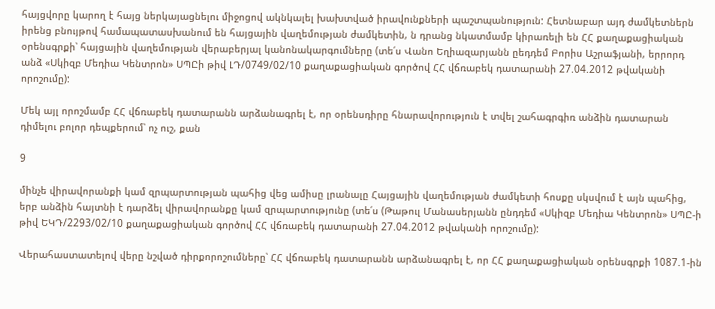հայցվորը կարող է հայց ներկայացնելու միջոցով ակնկալել խախտված իրավունքների պաշտպանություն: Հետնաբար այդ ժամկետներն իրենց բնույթով համապատասխանում են հայցային վաղեմության ժամկետին, ն դրանց նկատմամբ կիրառելի են ՀՀ քաղաքացիական օրենսգրքի՝ հայցային վաղեմության վերաբերյալ կանոնակարգումները (տե՛ս Վանո Եղիազարյանն ըեդդեմ Բորիս Աշրաֆյանի, երրորդ անձ «Սկիզբ Մեդիա Կենտրոն» ՍՊԸի թիվ ԼԴ/0749/02/10 քաղաքացիական գործով ՀՀ վճռաբեկ դատարանի 27.04.2012 թվականի որոշումը):

Մեկ այլ որոշմամբ ՀՀ վճռաբեկ դատարանն արձանագրել է, որ օրենսդիրը հնարավորություն է տվել շահագրգիռ անձին դատարան դիմելու բոլոր դեպքերում՝ ոչ ուշ, քան

9

մինչե վիրավորանքի կամ զրպարտության պահից վեց ամիսը լրանալը Հայցային վաղեմության ժամկետի հոսքը սկսվում է այն պահից, երբ անձին հայտնի է դարձել վիրավորանքը կամ զրպարտությունը (տե՛ս (Թաթուլ Մանասերյանն ընդդեմ «Սկիզբ Մեդիա Կենտրոն» ՍՊԸ-ի թիվ ԵԿԴ/2293/02/10 քաղաքացիական գործով ՀՀ վճռաբեկ դատարանի 27.04.2012 թվականի որոշումը):

Վերահաստատելով վերը նշված դիրքորոշումները՝ ՀՀ վճռաբեկ դատարանն արձանագրել է, որ ՀՀ քաղաքացիական օրենսգրքի 1087.1-ին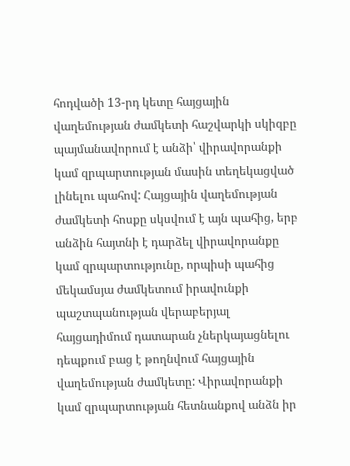հոդվածի 13-րդ կետը հայցային վաղեմության ժամկետի հաշվարկի սկիզբը պայմանավորում է անձի՝ վիրավորանքի կամ զրպարտության մասին տեղեկացված լինելու պահով: Հայցային վաղեմության ժամկետի հոսքը սկսվում է այն պահից, երբ անձին հայտնի է դարձել վիրավորանքը կամ զրպարտությունը, որպիսի պահից մեկամսյա ժամկետում իրավունքի պաշտպանության վերաբերյալ հայցադիմում դատարան չներկայացնելու դեպքում բաց է թողնվում հայցային վաղեմության ժամկետը: Վիրավորանքի կամ զրպարտության հետնանքով անձն իր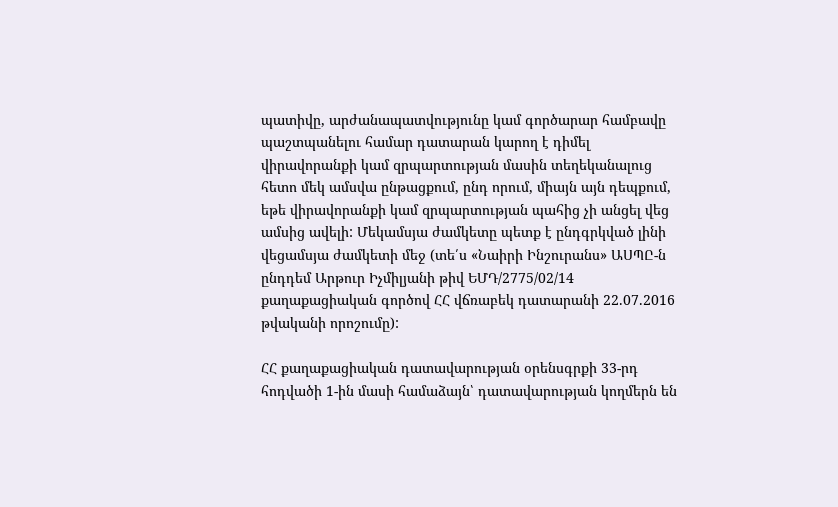պատիվը, արժանապատվությունը կամ գործարար համբավը պաշտպանելու համար դատարան կարող է դիմել վիրավորանքի կամ զրպարտության մասին տեղեկանալուց հետո մեկ ամսվա ընթացքում, ընդ որում, միայն այն դեպքում, եթե վիրավորանքի կամ զրպարտության պահից չի անցել վեց ամսից ավելի: Մեկամսյա ժամկետը պետք է ընդգրկված լինի վեցամսյա ժամկետի մեջ (տե՛ս «Նաիրի Ինշուրանս» ԱՍՊԸ-ն ընդդեմ Արթուր Իչմիլյանի թիվ ԵՄԴ/2775/02/14 քաղաքացիական գործով ՀՀ վճռաբեկ դատարանի 22.07.2016 թվականի որոշումը):

ՀՀ քաղաքացիական դատավարության օրենսգրքի 33-րդ հոդվածի 1-ին մասի համաձայն՝ դատավարության կողմերն են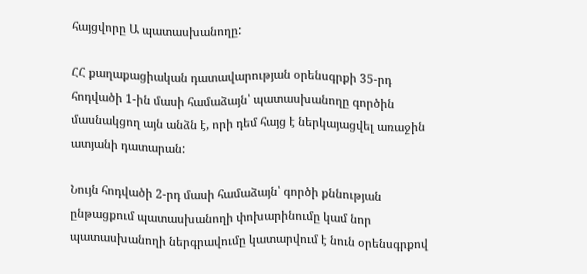հայցվորը Ա պատասխանողը:

ՀՀ քաղաքացիական դատավարության օրենսգրքի 35-րդ հոդվածի 1-ին մասի համաձայն՝ պատասխանողը գործին մասնակցող այն անձն է, որի դեմ հայց է ներկայացվել առաջին ատյանի դատարան:

Նույն հոդվածի 2-րդ մասի համաձայն՝ գործի քննության ընթացքում պատասխանողի փոխարինումը կամ նոր պատասխանողի ներգրավումը կատարվում է նուն օրենսգրքով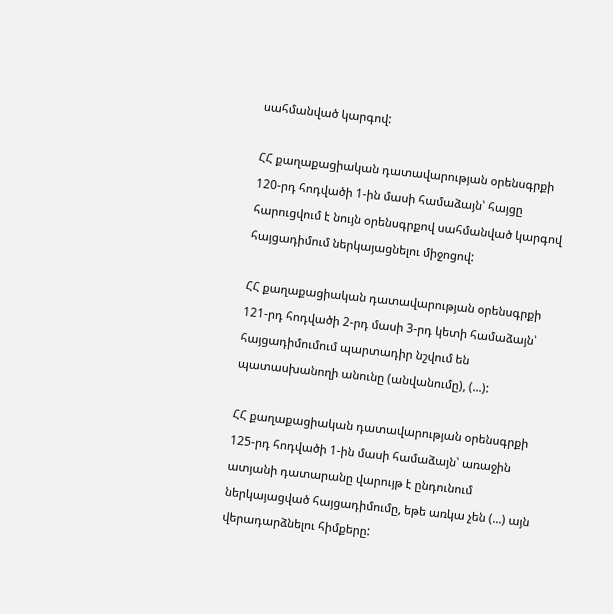սահմանված կարգով:

ՀՀ քաղաքացիական դատավարության օրենսգրքի 120-րդ հոդվածի 1-ին մասի համաձայն՝ հայցը հարուցվում է նույն օրենսգրքով սահմանված կարգով հայցադիմում ներկայացնելու միջոցով:

ՀՀ քաղաքացիական դատավարության օրենսգրքի 121-րդ հոդվածի 2-րդ մասի 3-րդ կետի համաձայն՝ հայցադիմումում պարտադիր նշվում են պատասխանողի անունը (անվանումը), (...):

ՀՀ քաղաքացիական դատավարության օրենսգրքի 125-րդ հոդվածի 1-ին մասի համաձայն՝ առաջին ատյանի դատարանը վարույթ է ընդունում ներկայացված հայցադիմումը, եթե առկա չեն (...) այն վերադարձնելու հիմքերը: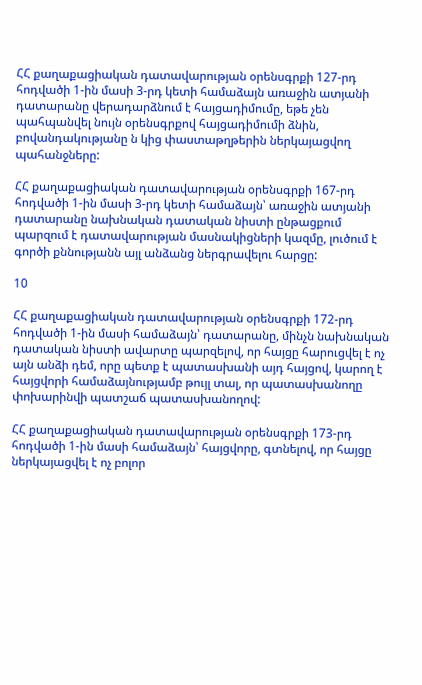ՀՀ քաղաքացիական դատավարության օրենսգրքի 127-րդ հոդվածի 1-ին մասի 3-րդ կետի համաձայն առաջին ատյանի դատարանը վերադարձնում է հայցադիմումը, եթե չեն պահպանվել նույն օրենսգրքով հայցադիմումի ձնին, բովանդակությանը ն կից փաստաթղթերին ներկայացվող պահանջները:

ՀՀ քաղաքացիական դատավարության օրենսգրքի 167-րդ հոդվածի 1-ին մասի 3-րդ կետի համաձայն՝ առաջին ատյանի դատարանը նախնական դատական նիստի ընթացքում պարզում է դատավարության մասնակիցների կազմը, լուծում է գործի քննությանն այլ անձանց ներգրավելու հարցը:

10

ՀՀ քաղաքացիական դատավարության օրենսգրքի 172-րդ հոդվածի 1-ին մասի համաձայն՝ դատարանը, մինչն նախնական դատական նիստի ավարտը պարզելով, որ հայցը հարուցվել է ոչ այն անձի դեմ, որը պետք է պատասխանի այդ հայցով, կարող է հայցվորի համաձայնությամբ թույլ տալ, որ պատասխանողը փոխարինվի պատշաճ պատասխանողով:

ՀՀ քաղաքացիական դատավարության օրենսգրքի 173-րդ հոդվածի 1-ին մասի համաձայն՝ հայցվորը, գտնելով, որ հայցը ներկայացվել է ոչ բոլոր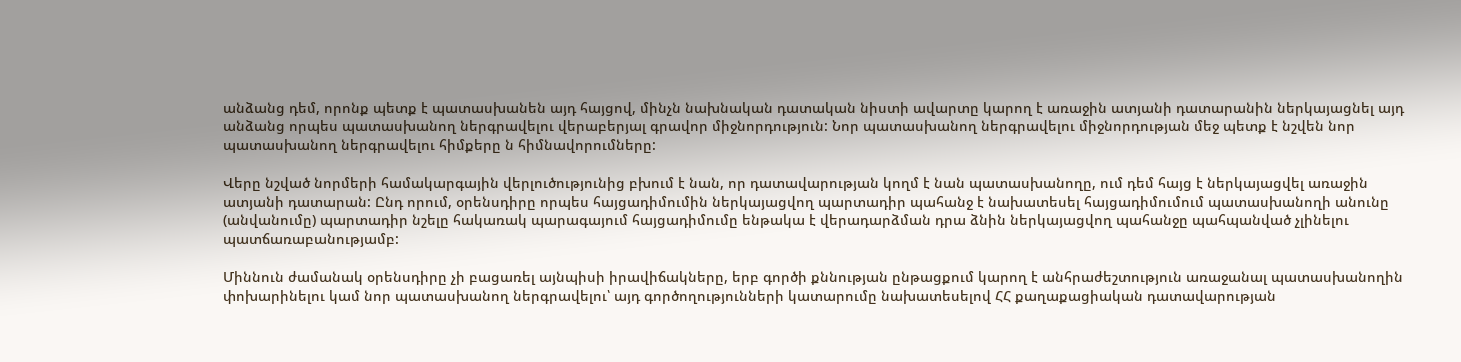անձանց դեմ, որոնք պետք է պատասխանեն այդ հայցով, մինչն նախնական դատական նիստի ավարտը կարող է առաջին ատյանի դատարանին ներկայացնել այդ անձանց որպես պատասխանող ներգրավելու վերաբերյալ գրավոր միջնորդություն: Նոր պատասխանող ներգրավելու միջնորդության մեջ պետք է նշվեն նոր պատասխանող ներգրավելու հիմքերը ն հիմնավորումները:

Վերը նշված նորմերի համակարգային վերլուծությունից բխում է նան, որ դատավարության կողմ է նան պատասխանողը, ում դեմ հայց է ներկայացվել առաջին ատյանի դատարան: Ընդ որում, օրենսդիրը որպես հայցադիմումին ներկայացվող պարտադիր պահանջ է նախատեսել հայցադիմումում պատասխանողի անունը (անվանումը) պարտադիր նշելը հակառակ պարագայում հայցադիմումը ենթակա է վերադարձման դրա ձնին ներկայացվող պահանջը պահպանված չլինելու պատճառաբանությամբ:

Միննուն ժամանակ օրենսդիրը չի բացառել այնպիսի իրավիճակները, երբ գործի քննության ընթացքում կարող է անհրաժեշտություն առաջանալ պատասխանողին փոխարինելու կամ նոր պատասխանող ներգրավելու՝ այդ գործողությունների կատարումը նախատեսելով ՀՀ քաղաքացիական դատավարության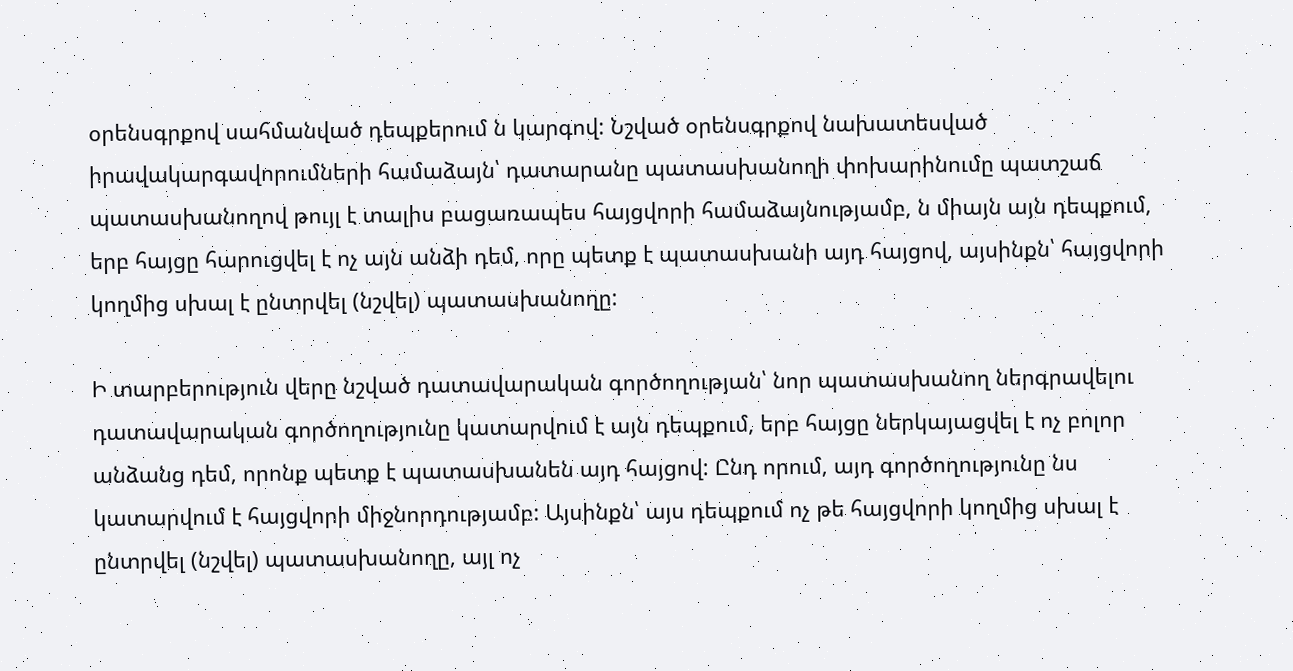օրենսգրքով սահմանված դեպքերում ն կարգով: Նշված օրենսգրքով նախատեսված իրավակարգավորումների համաձայն՝ դատարանը պատասխանողի փոխարինումը պատշաճ պատասխանողով թույլ է տալիս բացառապես հայցվորի համաձայնությամբ, ն միայն այն դեպքում, երբ հայցը հարուցվել է ոչ այն անձի դեմ, որը պետք է պատասխանի այդ հայցով, այսինքն՝ հայցվորի կողմից սխալ է ընտրվել (նշվել) պատասխանողը:

Ի տարբերություն վերը նշված դատավարական գործողության՝ նոր պատասխանող ներգրավելու դատավարական գործողությունը կատարվում է այն դեպքում, երբ հայցը ներկայացվել է ոչ բոլոր անձանց դեմ, որոնք պետք է պատասխանեն այդ հայցով: Ընդ որում, այդ գործողությունը նս կատարվում է հայցվորի միջնորդությամբ: Այսինքն՝ այս դեպքում ոչ թե հայցվորի կողմից սխալ է ընտրվել (նշվել) պատասխանողը, այլ ոչ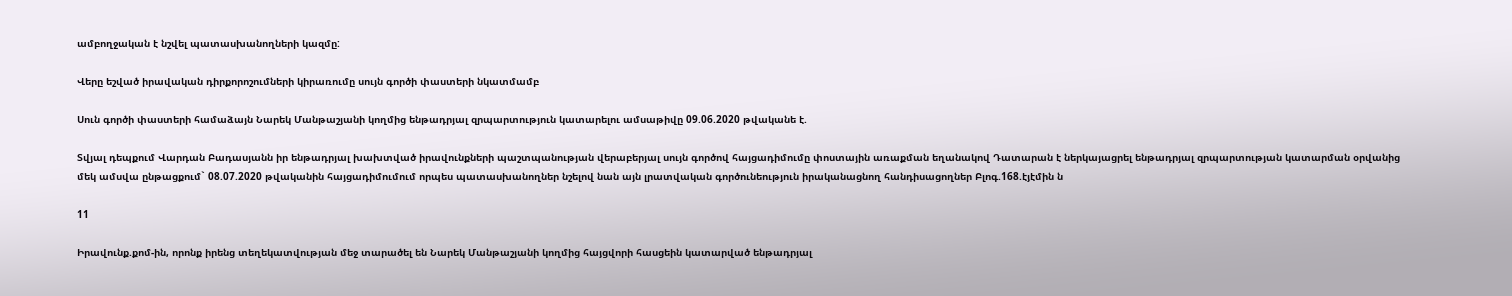ամբողջական է նշվել պատասխանողների կազմը:

Վերը եշված իրավական դիրքորոշումների կիրառումը սույն գործի փաստերի նկատմամբ

Սուն գործի փաստերի համաձայն Նարեկ Մանթաշյանի կողմից ենթադրյալ զրպարտություն կատարելու ամսաթիվը 09.06.2020 թվականե է.

Տվյալ դեպքում Վարդան Բադասյանն իր ենթադրյալ խախտված իրավունքների պաշտպանության վերաբերյալ սույն գործով հայցադիմումը փոստային առաքման եղանակով Դատարան է ներկայացրել ենթադրյալ զրպարտության կատարման օրվանից մեկ ամսվա ընթացքում` 08.07.2020 թվականին հայցադիմումում որպես պատասխանողներ նշելով նան այն լրատվական գործունեություն իրականացնող հանդիսացողներ Բլոգ.168.էյէմին ն

11

Իրավունք.քոմ-ին, որոնք իրենց տեղեկատվության մեջ տարածել են Նարեկ Մանթաշյանի կողմից հայցվորի հասցեին կատարված ենթադրյալ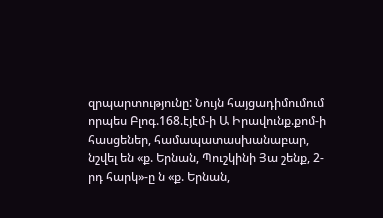զրպարտությունը: Նույն հայցադիմումում որպես Բլոգ.168.էյէմ-ի Ա Իրավունք.քոմ-ի հասցեներ, համապատասխանաբար, նշվել են «ք. Երնան, Պուշկինի Յա շենք, 2-րդ հարկ»-ը ն «ք. Երնան,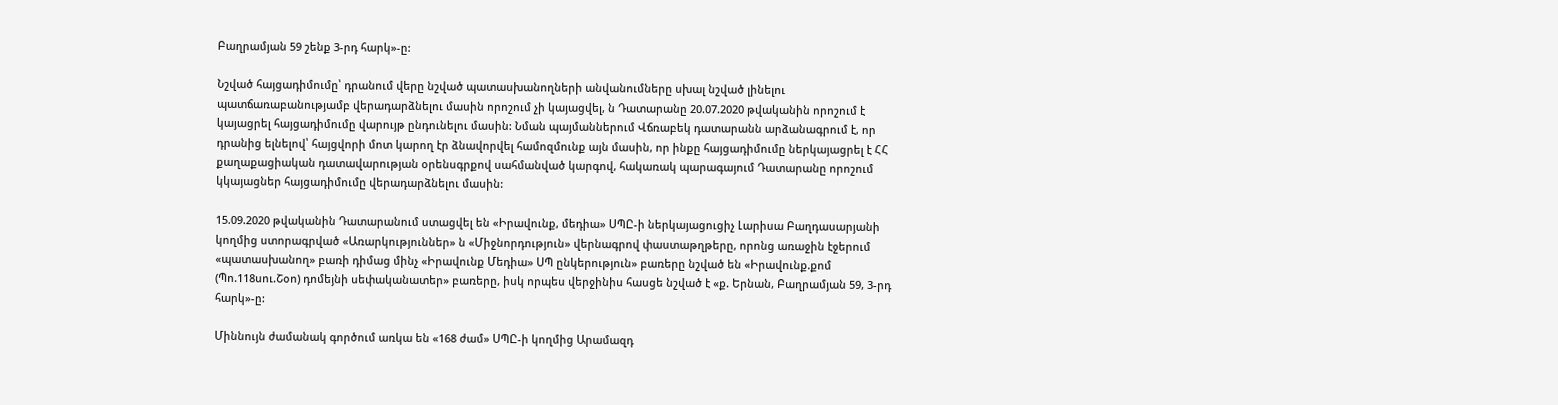Բաղրամյան 59 շենք 3-րդ հարկ»-ը:

Նշված հայցադիմումը՝ դրանում վերը նշված պատասխանողների անվանումները սխալ նշված լինելու պատճառաբանությամբ վերադարձնելու մասին որոշում չի կայացվել, ն Դատարանը 20.07.2020 թվականին որոշում է կայացրել հայցադիմումը վարույթ ընդունելու մասին: Նման պայմաններում Վճռաբեկ դատարանն արձանագրում է, որ դրանից ելնելով՝ հայցվորի մոտ կարող էր ձնավորվել համոզմունք այն մասին, որ ինքը հայցադիմումը ներկայացրել է ՀՀ քաղաքացիական դատավարության օրենսգրքով սահմանված կարգով, հակառակ պարագայում Դատարանը որոշում կկայացներ հայցադիմումը վերադարձնելու մասին:

15.09.2020 թվականին Դատարանում ստացվել են «Իրավունք, մեդիա» ՍՊԸ-ի ներկայացուցիչ Լարիսա Բաղդասարյանի կողմից ստորագրված «Առարկություններ» ն «Միջնորդություն» վերնագրով փաստաթղթերը, որոնց առաջին էջերում «պատասխանող» բառի դիմաց մինչ «Իրավունք Մեդիա» ՍՊ ընկերություն» բառերը նշված են «Իրավունք.քոմ (Պո.118սու.Շօո) դոմեյնի սեփականատեր» բառերը, իսկ որպես վերջինիս հասցե նշված է «ք. Երնան, Բաղրամյան 59, 3-րդ հարկ»-ը:

Միննույն ժամանակ գործում առկա են «168 ժամ» ՍՊԸ-ի կողմից Արամազդ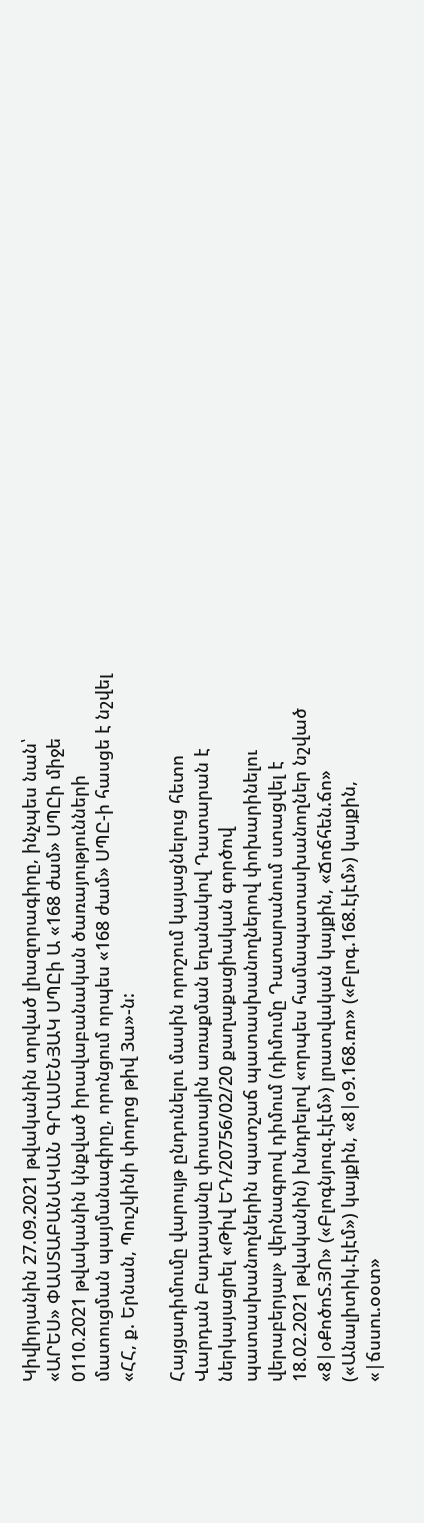Կիվիրյանին 27.09.2021 թվականին տրված լիազորագիրը, ինչպես նան՝ «ԱՐԵՍ» ՓԱՍՏԱԲԱՆԱԿԱՆ ԳՐԱՍԵՆՅԱԿ ՍՊԸի Ա «168 ժամ» ՍՊԸի միջե 0110.2021 թվականին կնքված իրավաբանական ծառայությունների մատուցման պայմանագիրը, որոնցում որպես «168 ժամ» ՍՊԸ-ի հասցե է նշվել «ՀՀ, ք. Երնան, Պուշկինի փողոց թիվ 3ա»-ն:

Հայցադիմումը վարույթ ընդունելու մասին որոշում կայացնելուց հետո Վարդան Բադասյանը փոստային առաքման եղանակով Դատարան է ներկայացրել «Թիվ ԵԴ/20756/02/20 քաղաքացիական գործով պատասխանողներին պատշաճ պատասխանողներով փոխարինելու վերաբերյալ» վերնագրով դիմում (դիմումը Դատարանում ստացվել է 18.02.2021 թվականին) խնդրելով «որպես համապատասխանողներ նշված «8|օՔոծոՏ.ՅՈ» («Բլոգնյուզ.էյէմ») լրատվական կայքին, «Ճոճհեն.ճո» («Անալիտիկ.էյէմ») կայքին, «8|օ9.168.ռո» («Բլոգ.168.էյէմ») կայքին, «|ճսսու.օօտ»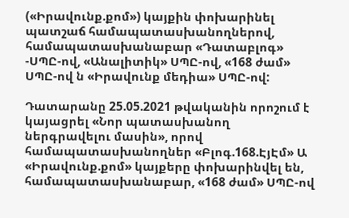(«Իրավունք.քոմ») կայքին փոխարինել պատշաճ համապատասխանողներով, համապատասխանաբար «Դատաբլոգ» -ՍՊԸ-ով, «Անալիտիկ» ՍՊԸ-ով, «168 ժամ» ՍՊԸ-ով ն «Իրավունք մեդիա» ՍՊԸ-ով:

Դատարանը 25.05.2021 թվականին որոշում է կայացրել «Նոր պատասխանող ներգրավելու մասին», որով համապատասխանողներ «Բլոգ.168.ԷյԷմ» Ա «Իրավունք.քոմ» կայքերը փոխարինվել են, համապատասխանաբար, «168 ժամ» ՍՊԸ-ով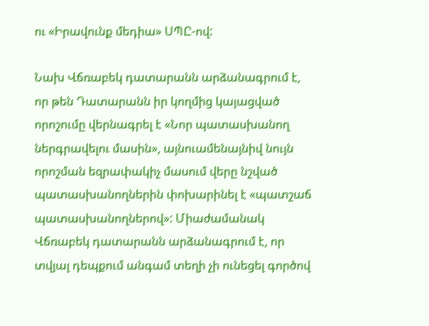ու «Իրավունք մեդիա» ՍՊԸ-ով:

Նախ Վճռաբեկ դատարանն արձանագրում է, որ թեն Դատարանն իր կողմից կայացված որոշումը վերնագրել է «Նոր պատասխանող ներգրավելու մասին», այնուամենայնիվ նույն որոշման եզրափակիչ մասում վերը նշված պատասխանողներին փոխարինել է «պատշաճ պատասխանողներով»: Միաժամանակ Վճռաբեկ դատարանն արձանագրում է, որ տվյալ դեպքում անգամ տեղի չի ունեցել գործով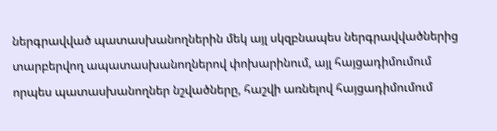ներգրավված պատասխանողներին մեկ այլ սկզբնապես ներգրավվածներից տարբերվող ապատասխանողներով փոխարինում, այլ հայցադիմումում որպես պատասխանողներ նշվածները, հաշվի առնելով հայցադիմումում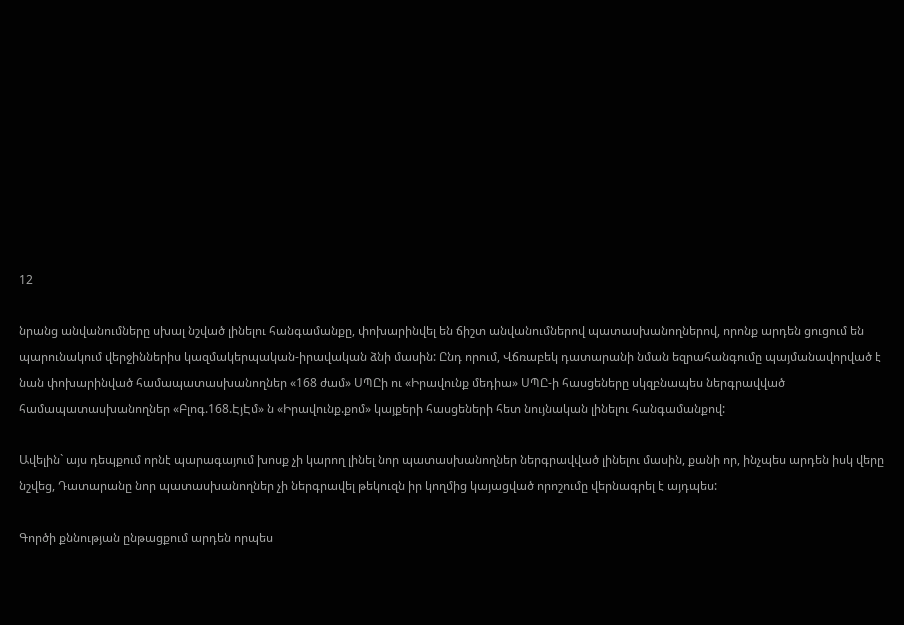12

նրանց անվանումները սխալ նշված լինելու հանգամանքը, փոխարինվել են ճիշտ անվանումներով պատասխանողներով, որոնք արդեն ցուցում են պարունակում վերջիններիս կազմակերպական-իրավական ձնի մասին: Ընդ որում, Վճռաբեկ դատարանի նման եզրահանգումը պայմանավորված է նան փոխարինված համապատասխանողներ «168 ժամ» ՍՊԸի ու «Իրավունք մեդիա» ՍՊԸ-ի հասցեները սկզբնապես ներգրավված համապատասխանողներ «Բլոգ.168.ԷյԷմ» ն «Իրավունք.քոմ» կայքերի հասցեների հետ նույնական լինելու հանգամանքով:

Ավելին` այս դեպքում որնէ պարագայում խոսք չի կարող լինել նոր պատասխանողներ ներգրավված լինելու մասին, քանի որ, ինչպես արդեն իսկ վերը նշվեց, Դատարանը նոր պատասխանողներ չի ներգրավել թեկուզն իր կողմից կայացված որոշումը վերնագրել է այդպես:

Գործի քննության ընթացքում արդեն որպես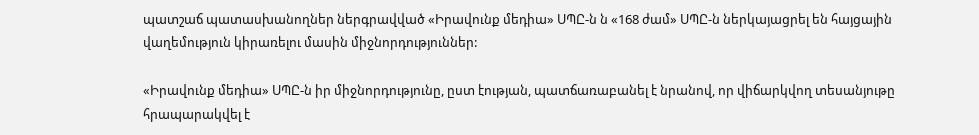պատշաճ պատասխանողներ ներգրավված «Իրավունք մեդիա» ՍՊԸ-ն ն «168 ժամ» ՍՊԸ-ն ներկայացրել են հայցային վաղեմություն կիրառելու մասին միջնորդություններ:

«Իրավունք մեդիա» ՍՊԸ-ն իր միջնորդությունը, ըստ էության, պատճառաբանել է նրանով, որ վիճարկվող տեսանյութը հրապարակվել է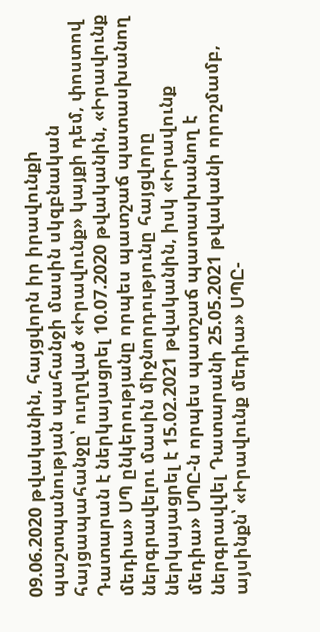09.06.2020 թվականին, հայցվորն իր իրավունքի պաշտպանության պահանջի մասին սկզբնական հայցապահանջը՝ ուղղված «Իրավունք» կայքի դեմ, փոստով Դատարան է ներկայացրել 10.07.2020 թվականին, «Իրավունք մեդիա» ՍՊ ընկերությանը որպես պատշաճ պատասխանող ներգրավելու մասին միջնորդությունը հայցվորը ներկայացրել է 15.02.2021 թվականին, իսկ «Իրավունք մեդիա» ՍՊԸ-ն որպես պատշաճ պատասխանող է ներգրավվել Դատարանի 25.05.2021 թվականի որոշմամբ, այսինքն՝ «Իրավունք մեդիա» ՍՊԸ-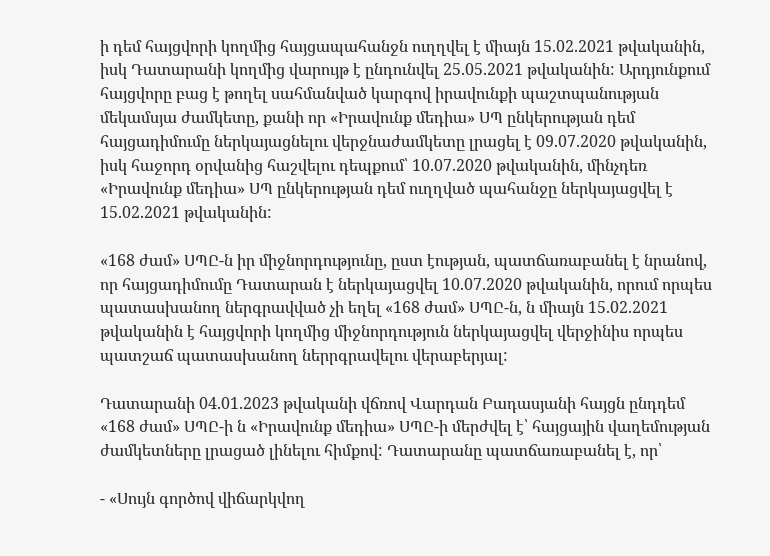ի դեմ հայցվորի կողմից հայցապահանջն ուղղվել է միայն 15.02.2021 թվականին, իսկ Դատարանի կողմից վարույթ է ընդունվել 25.05.2021 թվականին: Արդյունքում հայցվորը բաց է թողել սահմանված կարգով իրավունքի պաշտպանության մեկամսյա ժամկետը, քանի որ «Իրավունք մեդիա» ՍՊ ընկերության դեմ հայցադիմումը ներկայացնելու վերջնաժամկետը լրացել է 09.07.2020 թվականին, իսկ հաջորդ օրվանից հաշվելու դեպքում՝ 10.07.2020 թվականին, մինչդեռ «Իրավունք մեդիա» ՍՊ ընկերության դեմ ուղղված պահանջը ներկայացվել է 15.02.2021 թվականին:

«168 ժամ» ՍՊԸ-ն իր միջնորդությունը, ըստ էության, պատճառաբանել է նրանով, որ հայցադիմումը Դատարան է ներկայացվել 10.07.2020 թվականին, որում որպես պատասխանող ներգրավված չի եղել «168 ժամ» ՍՊԸ-ն, ն միայն 15.02.2021 թվականին է հայցվորի կողմից միջնորդություն ներկայացվել վերջինիս որպես պատշաճ պատասխանող ներրգրավելու վերաբերյալ:

Դատարանի 04.01.2023 թվականի վճռով Վարդան Բադասյանի հայցն ընդդեմ «168 ժամ» ՍՊԸ-ի ն «Իրավունք մեդիա» ՍՊԸ-ի մերժվել է՝ հայցային վաղեմության ժամկետները լրացած լինելու հիմքով: Դատարանը պատճառաբանել է, որ՝

- «Սույն գործով վիճարկվող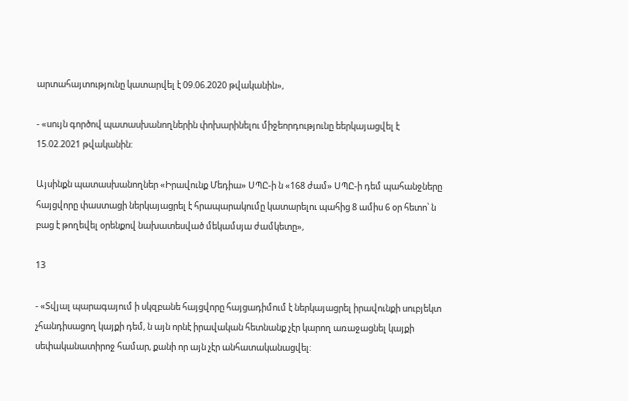արտահայտությունը կատարվել է 09.06.2020 թվականին»,

- «սույն գործով պատասխանողներին փոխարինելու միջեորդությունը եերկայացվել է 15.02.2021 թվականին:

Այսինքն պատասխանողներ «Իրավունք Մեդիա» ՍՊԸ-ի ն «168 ժամ» ՍՊԸ-ի դեմ պահանջները հայցվորը փաստացի ներկայացրել է հրապարակումը կատարելու պահից 8 ամիս 6 օր հետո՝ ն բաց է թողեվել օրենքով նախատեսված մեկամսյա ժամկետը»,

13

- «Տվյալ պարագայում ի սկզբանե հայցվորը հայցադիմում է ներկայացրել իրավունքի սուբյեկտ չհանդիսացող կայքի դեմ, ն այն որնէ իրավական հետնանք չէր կարող առաջացնել կայքի սեփականատիրոջ համար, քանի որ այն չէր անհատականացվել: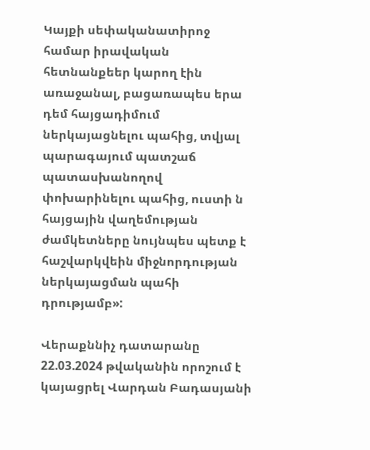Կայքի սեփականատիրոջ համար իրավական հետնանքեեր կարող էին առաջանալ, բացառապես երա դեմ հայցադիմում ներկայացնելու պահից, տվյալ պարագայում պատշաճ պատասխանողով փոխարինելու պահից, ուստի ն հայցային վաղեմության ժամկետները նույնպես պետք է հաշվարկվեին միջնորդության ներկայացման պահի դրությամբ»:

Վերաքննիչ դատարանը 22.03.2024 թվականին որոշում է կայացրել Վարդան Բադասյանի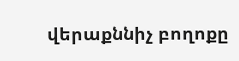վերաքննիչ բողոքը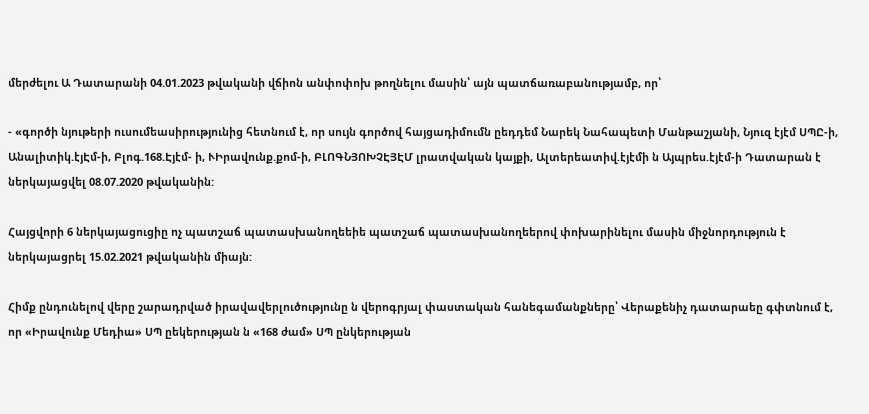մերժելու Ա Դատարանի 04.01.2023 թվականի վճիոն անփոփոխ թողնելու մասին՝ այն պատճառաբանությամբ, որ՝

- «գործի նյութերի ուսումեասիրությունից հետնում է, որ սույն գործով հայցադիմումն ըեդդեմ Նարեկ Նահապետի Մանթաշյանի, Նյուզ էյէմ ՍՊԸ-ի, Անալիտիկ.էյԷմ-ի, Բլոգ.168.Էյէմ- ի, ՒԻրավունք.քոմ-ի, ԲԼՈԳՆՅՈԽՉԷՅԷՄ լրատվական կայքի, Ալտերեատիվ.էյէմի ն Այպրես.էյէմ-ի Դատարան է ներկայացվել 08.07.2020 թվականին:

Հայցվորի 6 ներկայացուցիը ոչ պատշաճ պատասխանողեեիե պատշաճ պատասխանողեերով փոխարինելու մասին միջնորդություն է ներկայացրել 15.02.2021 թվականին միայն:

Հիմք ընդունելով վերը շարադրված իրավավերլուծությունը ն վերոգրյալ փաստական հանեգամանքները՝ Վերաքենիչ դատարաեը գփտնում է, որ «Իրավունք Մեդիա» ՍՊ ըեկերության ն «168 ժամ» ՍՊ ընկերության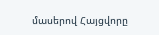մասերով Հայցվորը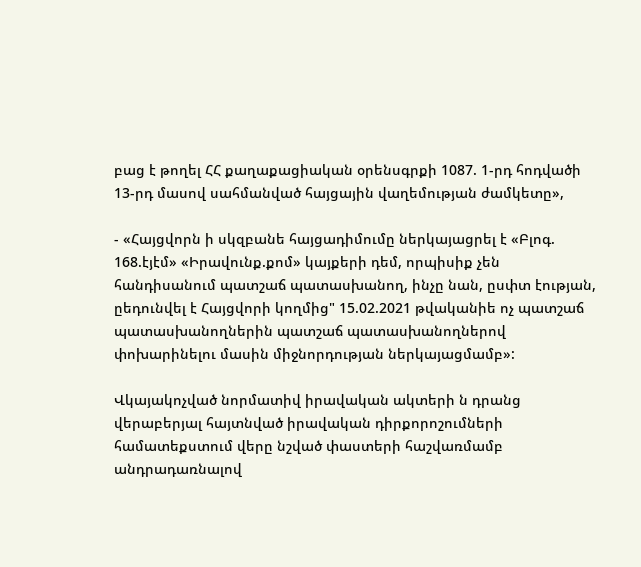բաց է թողել ՀՀ քաղաքացիական օրենսգրքի 1087. 1-րդ հոդվածի 13-րդ մասով սահմանված հայցային վաղեմության ժամկետը»,

- «Հայցվորն ի սկզբանե հայցադիմումը ներկայացրել է «Բլոգ. 168.էյէմ» «Իրավունք.քոմ» կայքերի դեմ, որպիսիք չեն հանդիսանում պատշաճ պատասխանող, ինչը նան, ըսփտ էության, ըեդունվել է Հայցվորի կողմից" 15.02.2021 թվականիե ոչ պատշաճ պատասխանողներին պատշաճ պատասխանողներով փոխարինելու մասին միջնորդության ներկայացմամբ»:

Վկայակոչված նորմատիվ իրավական ակտերի ն դրանց վերաբերյալ հայտնված իրավական դիրքորոշումների համատեքստում վերը նշված փաստերի հաշվառմամբ անդրադառնալով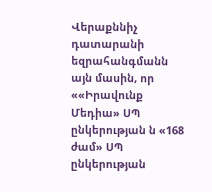Վերաքննիչ դատարանի եզրահանգմանն այն մասին, որ ««Իրավունք Մեդիա» ՍՊ ընկերության ն «168 ժամ» ՍՊ ընկերության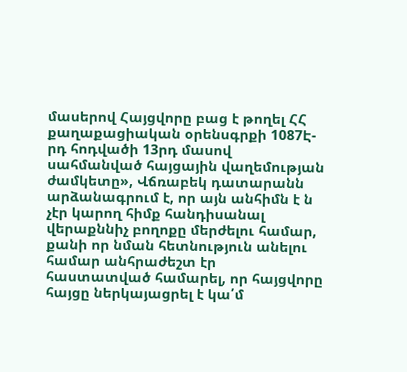մասերով Հայցվորը բաց է թողել ՀՀ քաղաքացիական օրենսգրքի 1087Է-րդ հոդվածի 13րդ մասով սահմանված հայցային վաղեմության ժամկետը», Վճռաբեկ դատարանն արձանագրում է, որ այն անհիմն է ն չէր կարող հիմք հանդիսանալ վերաքննիչ բողոքը մերժելու համար, քանի որ նման հետնություն անելու համար անհրաժեշտ էր հաստատված համարել, որ հայցվորը հայցը ներկայացրել է կա՛մ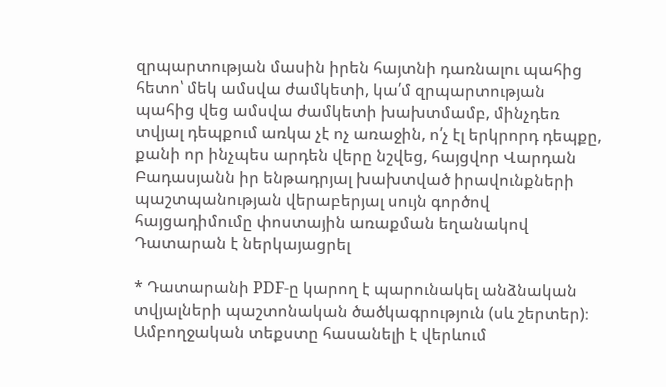զրպարտության մասին իրեն հայտնի դառնալու պահից հետո՝ մեկ ամսվա ժամկետի, կա՛մ զրպարտության պահից վեց ամսվա ժամկետի խախտմամբ, մինչդեռ տվյալ դեպքում առկա չէ ոչ առաջին, ո՛չ էլ երկրորդ դեպքը, քանի որ ինչպես արդեն վերը նշվեց, հայցվոր Վարդան Բադասյանն իր ենթադրյալ խախտված իրավունքների պաշտպանության վերաբերյալ սույն գործով հայցադիմումը փոստային առաքման եղանակով Դատարան է ներկայացրել

* Դատարանի PDF-ը կարող է պարունակել անձնական տվյալների պաշտոնական ծածկագրություն (սև շերտեր)։ Ամբողջական տեքստը հասանելի է վերևում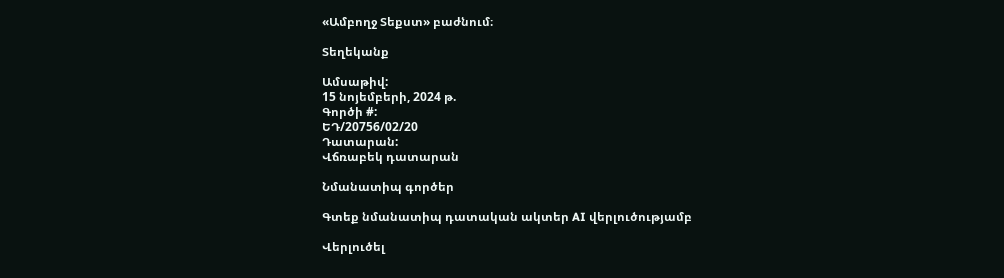«Ամբողջ Տեքստ» բաժնում։

Տեղեկանք

Ամսաթիվ:
15 նոյեմբերի, 2024 թ.
Գործի #:
ԵԴ/20756/02/20
Դատարան:
Վճռաբեկ դատարան

Նմանատիպ գործեր

Գտեք նմանատիպ դատական ակտեր AI վերլուծությամբ

Վերլուծել